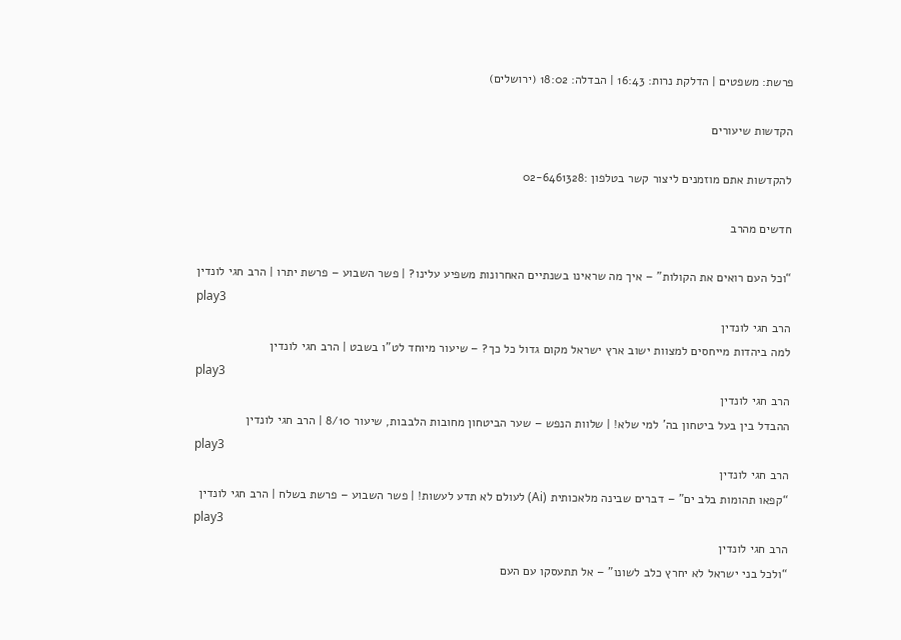פרשת: משפטים | הדלקת נרות: 16:43 | הבדלה: 18:02 (ירושלים)

הקדשות שיעורים

להקדשות אתם מוזמנים ליצור קשר בטלפון :02-6461328

חדשים מהרב

“וכל העם רואים את הקולות” – איך מה שראינו בשנתיים האחרונות משפיע עלינו? | פשר השבוע – פרשת יתרו | הרב חגי לונדין
play3
הרב חגי לונדין
למה ביהדות מייחסים למצוות ישוב ארץ ישראל מקום גדול כל כך? – שיעור מיוחד לט”ו בשבט | הרב חגי לונדין
play3
הרב חגי לונדין
ההבדל בין בעל ביטחון בה’ למי שלא! | שלוות הנפש – שער הביטחון מחובות הלבבות, שיעור 8/10 | הרב חגי לונדין
play3
הרב חגי לונדין
“קפאו תהומות בלב ים” – דברים שבינה מלאכותית (Ai) לעולם לא תדע לעשות! | פשר השבוע – פרשת בשלח | הרב חגי לונדין
play3
הרב חגי לונדין
“ולכל בני ישראל לא יחרץ כלב לשונו” – אל תתעסקו עם העם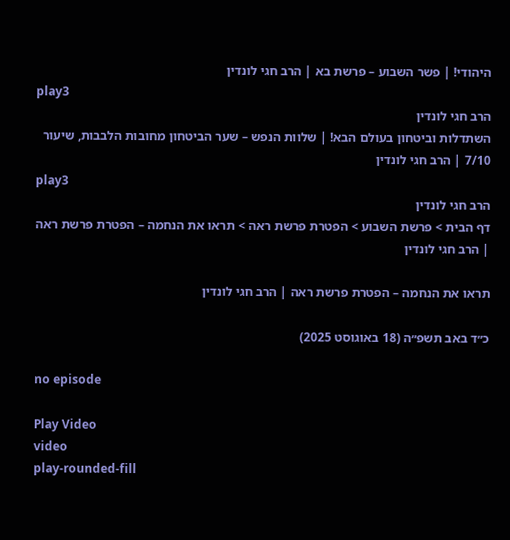היהודי! | פשר השבוע – פרשת בא | הרב חגי לונדין
play3
הרב חגי לונדין
השתדלות וביטחון בעולם הבא! | שלוות הנפש – שער הביטחון מחובות הלבבות, שיעור 7/10 | הרב חגי לונדין
play3
הרב חגי לונדין
דף הבית > פרשת השבוע > הפטרת פרשת ראה > תראו את הנחמה – הפטרת פרשת ראה | הרב חגי לונדין

תראו את הנחמה – הפטרת פרשת ראה | הרב חגי לונדין

כ״ד באב תשפ״ה (18 באוגוסט 2025)

no episode

Play Video
video
play-rounded-fill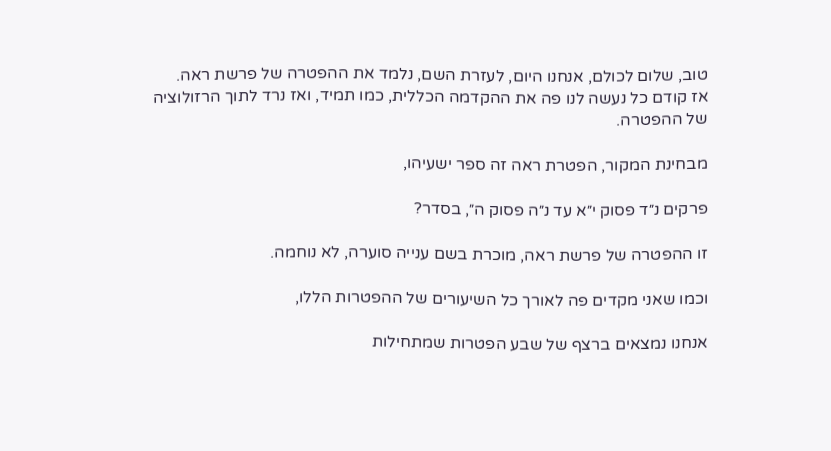טוב, שלום לכולם, אנחנו היום, לעזרת השם, נלמד את ההפטרה של פרשת ראה.
אז קודם כל נעשה לנו פה את ההקדמה הכללית, כמו תמיד, ואז נרד לתוך הרזולוציה של ההפטרה.

מבחינת המקור, הפטרת ראה זה ספר ישעיהו,

פרקים נ״ד פסוק י״א עד נ״ה פסוק ה״, בסדר?

זו ההפטרה של פרשת ראה, מוכרת בשם ענייה סוערה, לא נוחמה.

וכמו שאני מקדים פה לאורך כל השיעורים של ההפטרות הללו,

אנחנו נמצאים ברצף של שבע הפטרות שמתחילות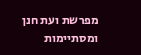מפרשת ועת חנן ומסתיימות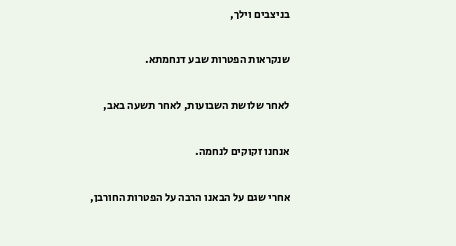בניצבים וילך,

שנקראות הפטרות שבע דנחמתא.

לאחר שלושת השבועות, לאחר תשעה באב,

אנחנו זקוקים לנחמה.

אחרי שגם על הבאנו הרבה על הפטרות החורבן,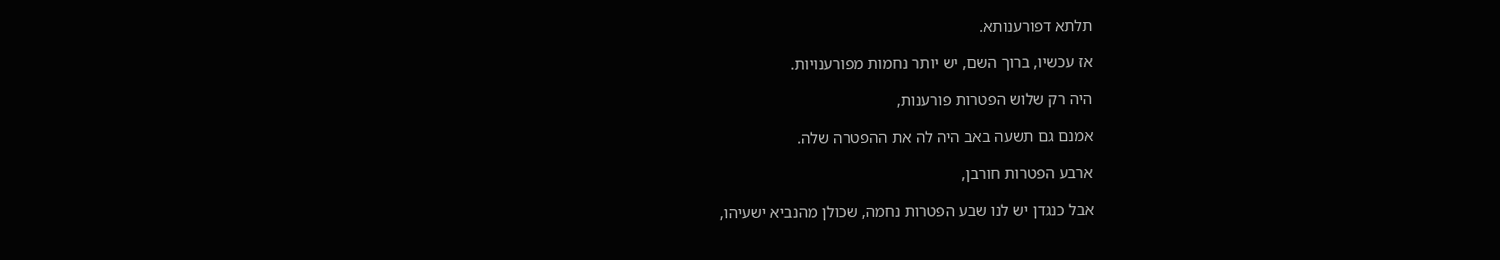תלתא דפורענותא.

אז עכשיו, ברוך השם, יש יותר נחמות מפורענויות.

היה רק שלוש הפטרות פורענות,

אמנם גם תשעה באב היה לה את ההפטרה שלה.

ארבע הפטרות חורבן,

אבל כנגדן יש לנו שבע הפטרות נחמה, שכולן מהנביא ישעיהו,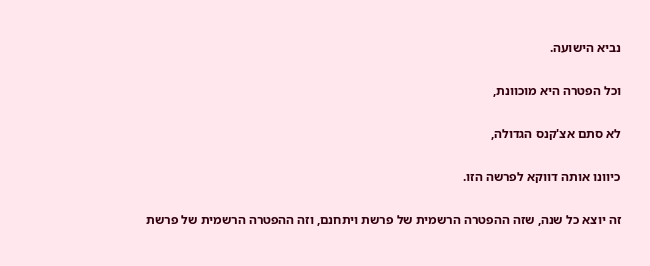נביא הישועה.

וכל הפטרה היא מוכוונת,

לא סתם אצ'קנס הגדולה,

כיוונו אותה דווקא לפרשה הזו.

זה יוצא כל שנה, שזה ההפטרה הרשמית של פרשת ויתחנם, וזה ההפטרה הרשמית של פרשת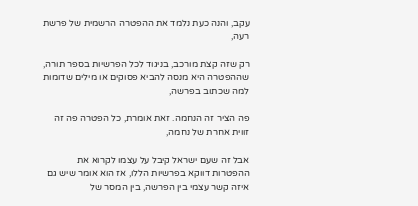עקב, והנה כעת נלמד את ההפטרה הרשמית של פרשת רעה,

רק שזה קצת מורכב, בניגוד לכל הפרשיות בספר תורה, שההפטרה היא מנסה להביא פסוקים או מילים שדומות למה שכתוב בפרשה,

פה הציר זה הנחמה. זאת אומרת, כל הפטרה פה זה זווית אחרת של נחמה,

אבל זה שעם ישראל קיבל על עצמו לקרוא את ההפטרות דווקא בפרשיות הללו, אז הוא אומר שיש גם איזה קשר עצמי בין הפרשה, בין המסר של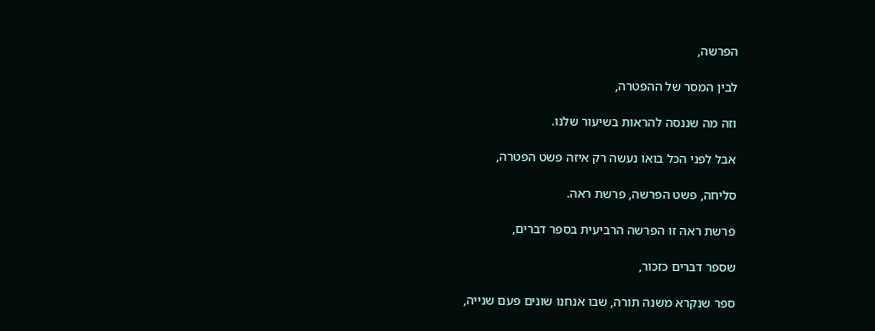הפרשה,

לבין המסר של ההפטרה,

וזה מה שננסה להראות בשיעור שלנו.

אבל לפני הכל בואו נעשה רק איזה פשט הפטרה,

סליחה, פשט הפרשה, פרשת ראה.

פרשת ראה זו הפרשה הרביעית בספר דברים,

שספר דברים כזכור,

ספר שנקרא משנה תורה, שבו אנחנו שונים פעם שנייה,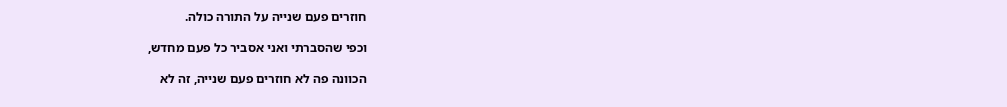חוזרים פעם שנייה על התורה כולה.

וכפי שהסברתי ואני אסביר כל פעם מחדש,

הכוונה פה לא חוזרים פעם שנייה, זה לא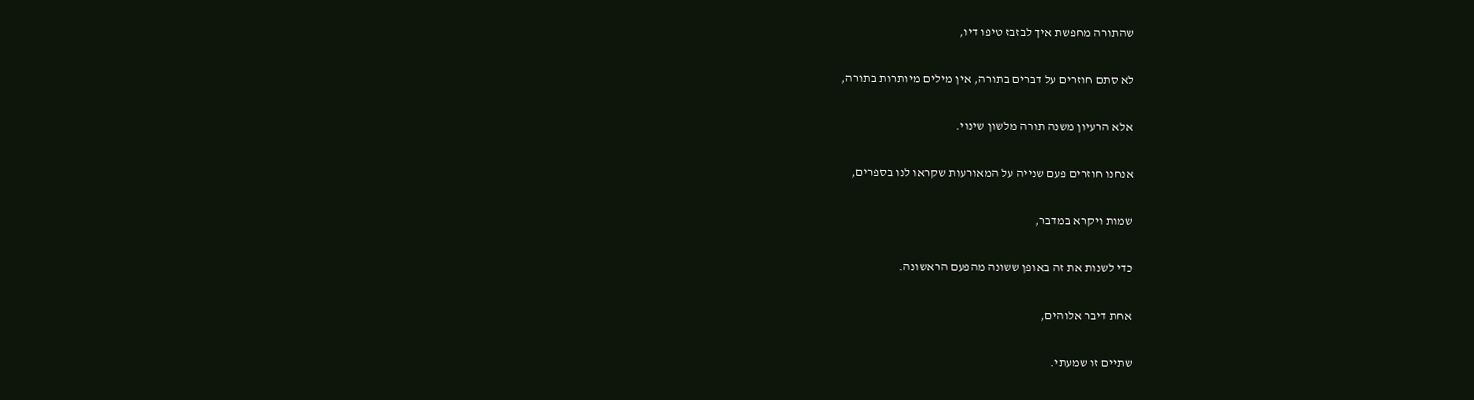שהתורה מחפשת איך לבזבז טיפו דיו,

לא סתם חוזרים על דברים בתורה, אין מילים מיותרות בתורה,

אלא הרעיון משנה תורה מלשון שינוי.

אנחנו חוזרים פעם שנייה על המאורעות שקראו לנו בספרים,

שמות ויקרא במדבר,

כדי לשנות את זה באופן ששונה מהפעם הראשונה.

אחת דיבר אלוהים,

שתיים זו שמעתי.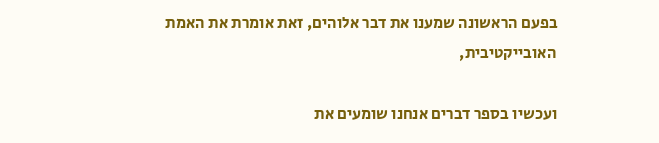בפעם הראשונה שמענו את דבר אלוהים, זאת אומרת את האמת האובייקטיבית,

ועכשיו בספר דברים אנחנו שומעים את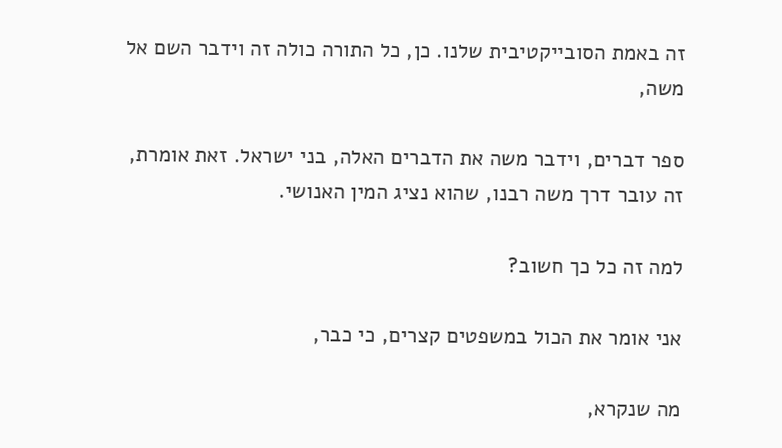זה באמת הסובייקטיבית שלנו. כן, כל התורה כולה זה וידבר השם אל משה,

ספר דברים, וידבר משה את הדברים האלה, בני ישראל. זאת אומרת, זה עובר דרך משה רבנו, שהוא נציג המין האנושי.

למה זה כל כך חשוב?

אני אומר את הכול במשפטים קצרים, כי כבר,

מה שנקרא,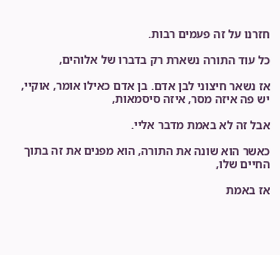חזרנו על זה פעמים רבות.

כל עוד התורה נשארת רק בדברו של אלוהים,

אז נשאר חיצוני לבן אדם. בן אדם כאילו אומר, אוקיי, יש פה איזה מסר, איזה סיסמאות,

אבל זה לא באמת מדבר אליי.

כאשר הוא שונה את התורה, הוא מפנים את זה בתוך החיים שלו,

אז באמת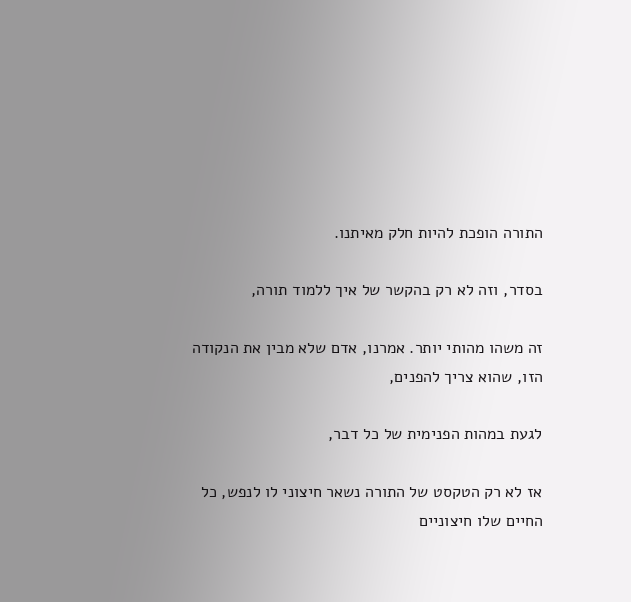התורה הופכת להיות חלק מאיתנו.

בסדר, וזה לא רק בהקשר של איך ללמוד תורה,

זה משהו מהותי יותר. אמרנו, אדם שלא מבין את הנקודה הזו, שהוא צריך להפנים,

לגעת במהות הפנימית של כל דבר,

אז לא רק הטקסט של התורה נשאר חיצוני לו לנפש, כל החיים שלו חיצוניים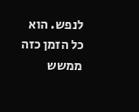לנפש. הוא כל הזמן כזה ממשש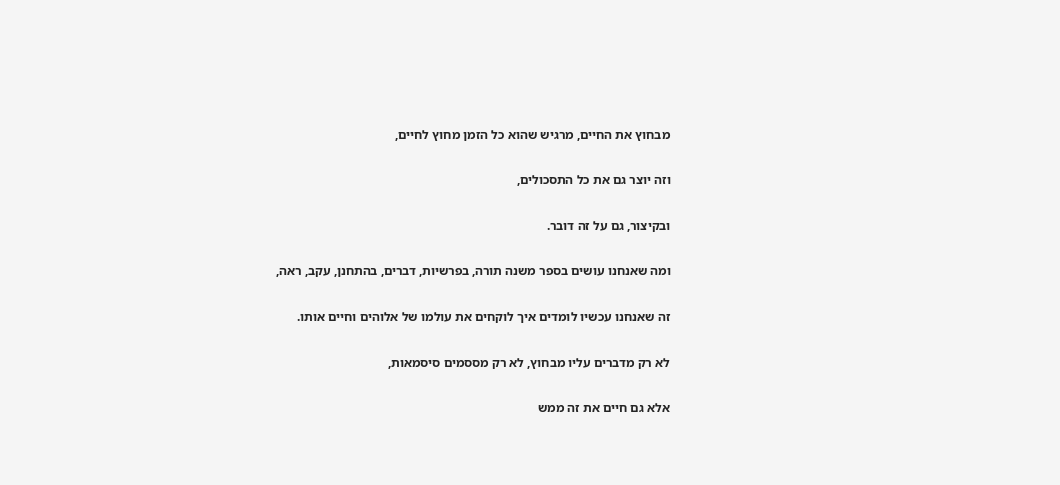מבחוץ את החיים, מרגיש שהוא כל הזמן מחוץ לחיים,

וזה יוצר גם את כל התסכולים,

ובקיצור, גם על זה דובר.

ומה שאנחנו עושים בספר משנה תורה, בפרשיות, דברים, בהתחנן, עקב, ראה,

זה שאנחנו עכשיו לומדים איך לוקחים את עולמו של אלוהים וחיים אותו.

לא רק מדברים עליו מבחוץ, לא רק מססמים סיסמאות,

אלא גם חיים את זה ממש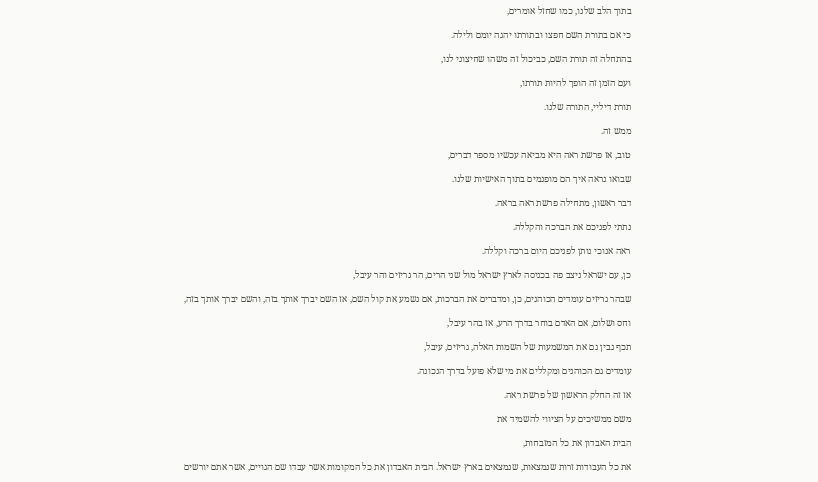בתוך הלב שלנו, כמו שחזל אומרים,

כי אם בתורת השם חפצו ובתורתו יהגה יומם ולילה.

בהתחלה זה תורת השם, כביכול זה משהו שחיצוני לנו,

ועם הזמן זה הופך להיות תורתו,

תורת דיליי, התורה שלנו.

ממש זה.

טוב, אז פרשת ראה היא מביאה עכשיו מספר דברים,

שבואו נראה איך הם מופנמים בתוך האישיות שלנו.

דבר ראשון, מתחילה פרשת ראה בראה.

נתתי לפניכם את הברכה והקללה.

ראה אנוכי נותן לפניכם היום ברכה וקללה.

כן, עם ישראל ניצב פה בכניסה לארץ ישראל מול שני הרים, הר גריזים והר עיבל,

שבהר גריזים עומדים הכוהנים, כן, ומדברים את הברכות, אם נשמע את קול השם, אז השם יברך אותך בזה, והשם יברך אותך בזה,

וחס ושלום, אם האדם בוחר בדרך הרע, אז בהר עיבל,

תכף נבין גם את המשמעות של השמות האלה, גריזים, עיבל,

עומדים גם הכוהנים ומקללים את מי שלא פועל בדרך הנכונה.

אז זה החלק הראשון של פרשת ראה.

משם ממשיכים על הציווי להשמיד את

הבית האבדון את כל המזבחות,

את כל העבודות זרות שנמצאות, שנמצאים בארץ ישראל. הבית האבדון את כל המקומות אשר עבדו שם הגויים, אשר אתם יורשים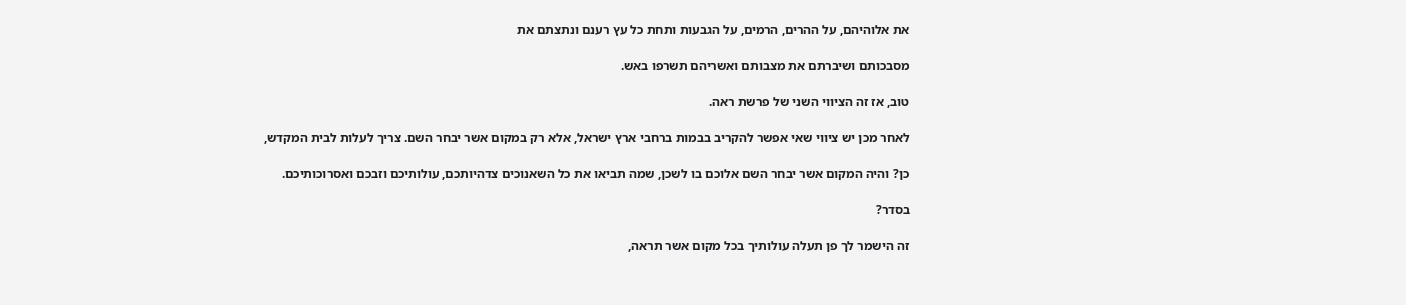את אלוהיהם, על ההרים, הרמים, על הגבעות ותחת כל עץ רענם ונתצתם את

מסבכותם ושיברתם את מצבותם ואשריהם תשרפו באש.

טוב, אז זה הציווי השני של פרשת ראה.

לאחר מכן יש ציווי שאי אפשר להקריב בבמות ברחבי ארץ ישראל, אלא רק במקום אשר יבחר השם. צריך לעלות לבית המקדש,

כן? והיה המקום אשר יבחר השם אלוכם בו לשכן, שמה תביאו את כל השאנוכים צדהיותכם, עולותיכם וזבכם ואסרוכותיכם.

בסדר?

זה הישמר לך פן תעלה עולותיך בכל מקום אשר תראה,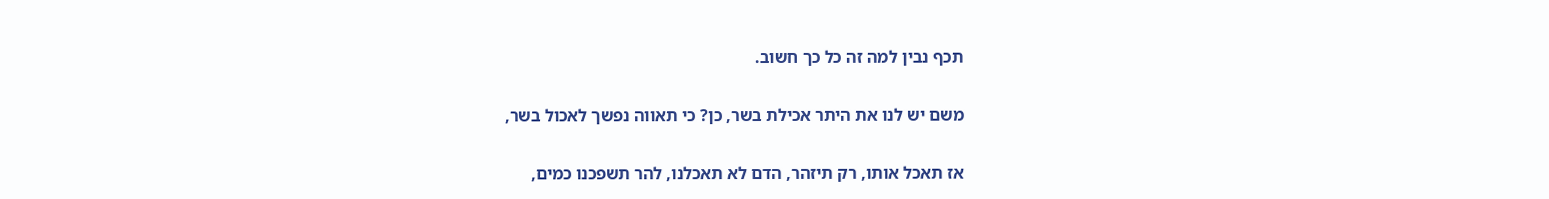תכף נבין למה זה כל כך חשוב.

משם יש לנו את היתר אכילת בשר, כן? כי תאווה נפשך לאכול בשר,

אז תאכל אותו, רק תיזהר, הדם לא תאכלנו, להר תשפכנו כמים,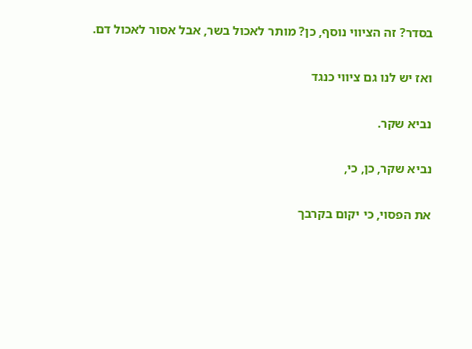בסדר? זה הציווי נוסף, כן? מותר לאכול בשר, אבל אסור לאכול דם.

ואז יש לנו גם ציווי כנגד

נביא שקר.

נביא שקר, כן, כי,

את הפסוי, כי יקום בקרבך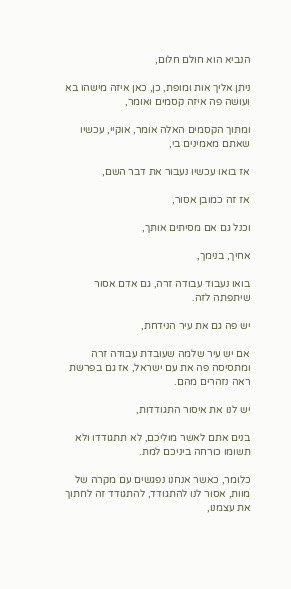הנביא הוא חולם חלום,

ניתן אליך אות ומופת, כן, כאן איזה מישהו בא ועושה פה איזה קסמים ואומר,

ומתוך הקסמים האלה אומר, אוקיי, עכשיו שאתם מאמינים בי,

אז בואו עכשיו נעבור את דבר השם,

אז זה כמובן אסור,

וכנל גם אם מסיתים אותך,

אחיך, בנימך,

בואו נעבוד עבודה זרה, גם אדם אסור שיתפתה לזה.

יש פה גם את עיר הנידחת,

אם יש עיר שלמה שעובדת עבודה זרה ומתסיסה פה את עם ישראל, אז גם בפרשת ראה נזהרים מהם.

יש לנו את איסור התגודדות,

בנים אתם לאשר מוליכם, לא תתגודדו ולא תשומו כורחה ביניכם למת.

כלומר, כאשר אנחנו נפגשים עם מקרה של מוות, אסור לנו להתגודד, להתגודד זה לחתוך את עצמנו,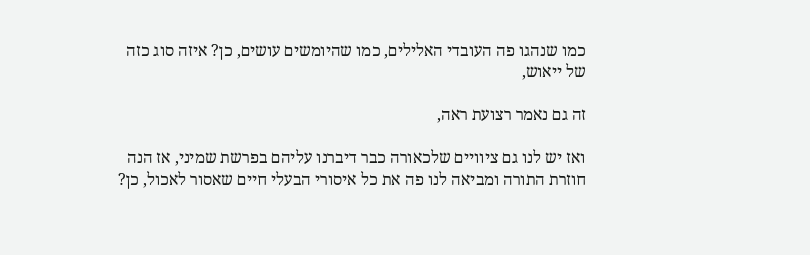כמו שנהגו פה העובדי האלילים, כמו שהיומשים עושים, כן? איזה סוג כזה של ייאוש,

זה גם נאמר רצועת ראה,

ואז יש לנו גם ציוויים שלכאורה כבר דיברנו עליהם בפרשת שמיני, אז הנה חוזרת התורה ומביאה לנו פה את כל איסורי הבעלי חיים שאסור לאכול, כן?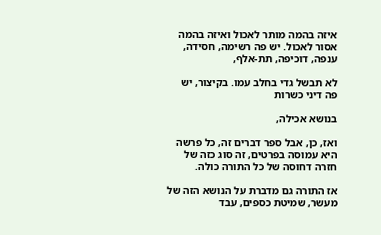איזה בהמה מותר לאכול ואיזה בהמה אסור לאכול. יש פה רשימה, חסידה, ענפה, דוכיפה, תת-אלף,

לא תבשל גדי בחלב עמו. בקיצור, יש פה דיני כשרות

בנושא אכילה,

ואז, כן, אבל ספר דברים זה, כל פרשה היא עמוסה בפרטים, זה סוג כזה של חזרה דחוסה של כל התורה כולה.

אז התורה גם מדברת על הנושא הזה של מעשר, שמיטת כספים, עבד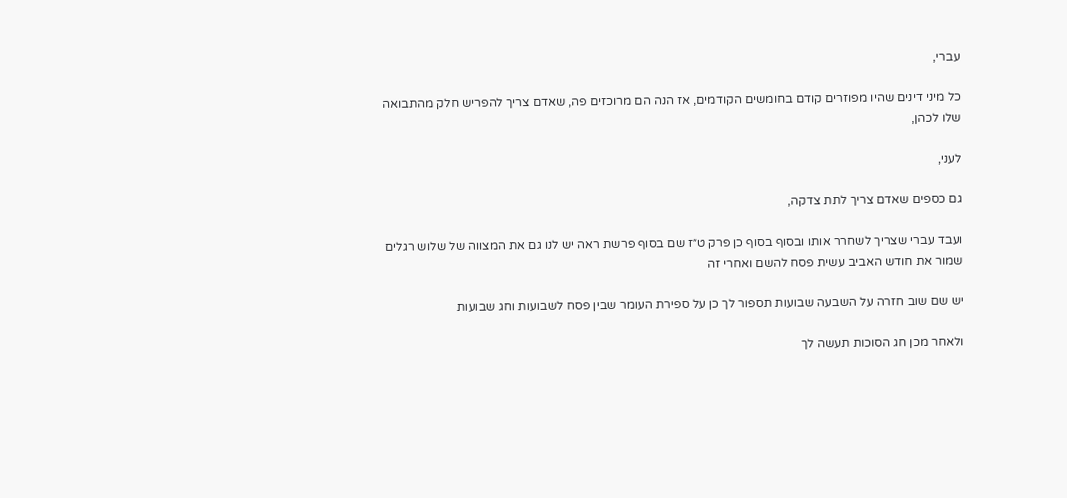עברי,

כל מיני דינים שהיו מפוזרים קודם בחומשים הקודמים, אז הנה הם מרוכזים פה, שאדם צריך להפריש חלק מהתבואה שלו לכהן,

לעני,

גם כספים שאדם צריך לתת צדקה,

ועבד עברי שצריך לשחרר אותו ובסוף בסוף כן פרק ט״ז שם בסוף פרשת ראה יש לנו גם את המצווה של שלוש רגלים שמור את חודש האביב עשית פסח להשם ואחרי זה

יש שם שוב חזרה על השבעה שבועות תספור לך כן על ספירת העומר שבין פסח לשבועות וחג שבועות

ולאחר מכן חג הסוכות תעשה לך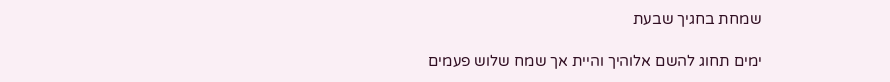שמחת בחגיך שבעת

ימים תחוג להשם אלוהיך והיית אך שמח שלוש פעמים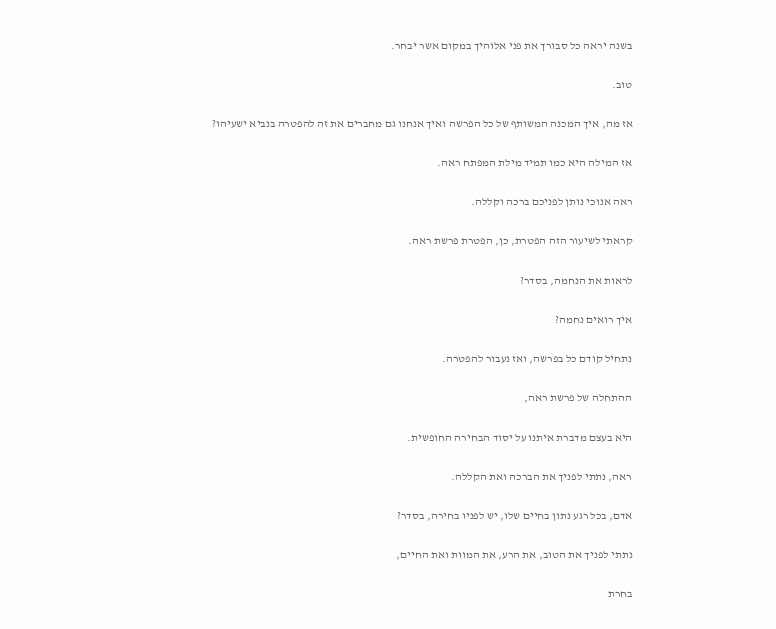בשנה יראה כל סבורך את פני אלוהיך במקום אשר יבחר.

טוב.

אז מה, איך המכנה המשותף של כל הפרשה ואיך אנחנו גם מחברים את זה להפטרה בנביא ישעיהו?

אז המילה היא כמו תמיד מילת המפתח ראה.

ראה אנוכי נותן לפניכם ברכה וקללה.

קראתי לשיעור הזה הפטרת, כן, הפטרת פרשת ראה.

לראות את הנחמה, בסדר?

איך רואים נחמה?

נתחיל קודם כל בפרשה, ואז נעבור להפטרה.

ההתחלה של פרשת ראה,

היא בעצם מדברת איתנו על יסוד הבחירה החופשית.

ראה, נתתי לפניך את הברכה ואת הקללה.

אדם, בכל רגע נתון בחיים שלו, יש לפניו בחירה, בסדר?

נתתי לפניך את הטוב, את הרע, את המוות ואת החיים,

בחרת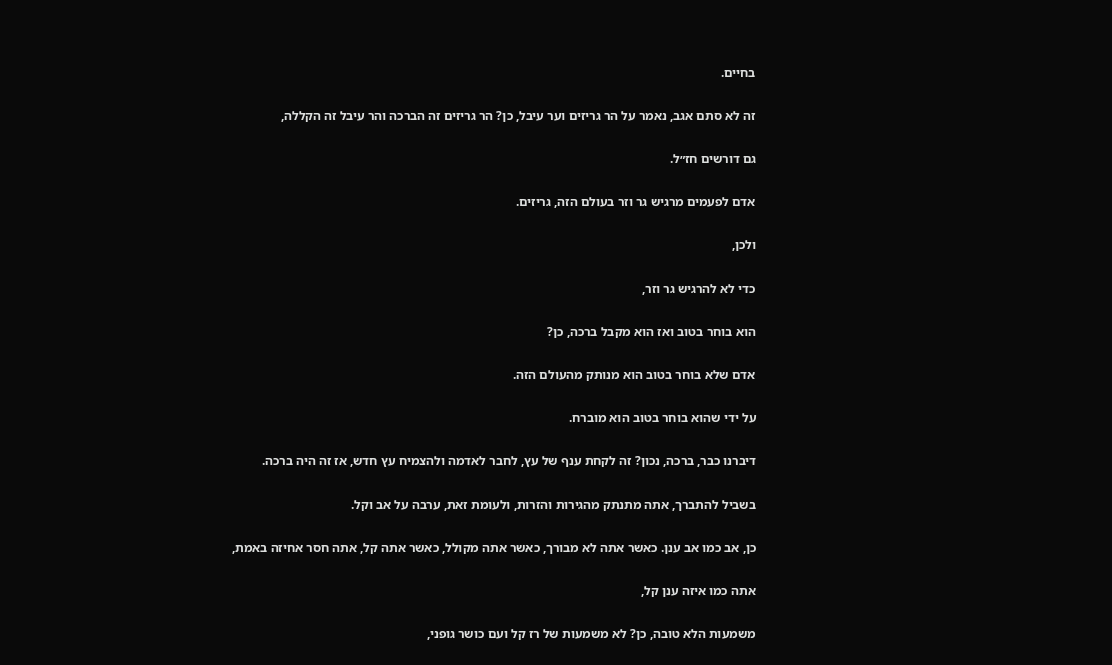בחיים.

זה לא סתם אגב, נאמר על הר גריזים וער עיבל, כן? הר גריזים זה הברכה והר עיבל זה הקללה,

גם דורשים חז״ל.

אדם לפעמים מרגיש גר וזר בעולם הזה, גריזים.

ולכן,

כדי לא להרגיש גר וזר,

הוא בוחר בטוב ואז הוא מקבל ברכה, כן?

אדם שלא בוחר בטוב הוא מנותק מהעולם הזה.

על ידי שהוא בוחר בטוב הוא מוברח.

דיברנו כבר, ברכה, נכון? זה לקחת ענף של עץ, לחבר לאדמה ולהצמיח עץ חדש, אז זה היה ברכה.

בשביל להתברך, אתה מתנתק מהגירות והזרות, ולעומת זאת, ערבה על אב וקל.

כן, אב כמו אב ענן. כאשר אתה לא מבורך, כאשר אתה מקולל, כאשר אתה קל, אתה חסר אחיזה באמת,

אתה כמו איזה ענן קל,

משמעות הלא טובה, כן? לא משמעות של רז קל ועם כושר גופני,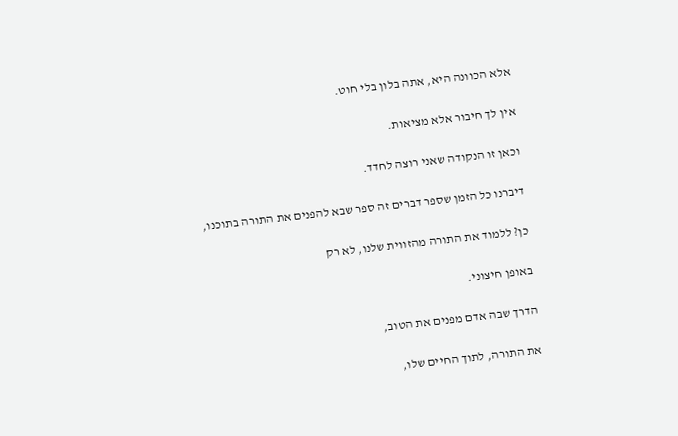אלא הכוונה היא, אתה בלון בלי חוט.

אין לך חיבור אלא מציאות.

וכאן זו הנקודה שאני רוצה לחדד.

דיברנו כל הזמן שספר דברים זה ספר שבא להפנים את התורה בתוכנו,

כן? ללמוד את התורה מהזווית שלנו, לא רק

באופן חיצוני.

הדרך שבה אדם מפנים את הטוב,

את התורה, לתוך החיים שלו,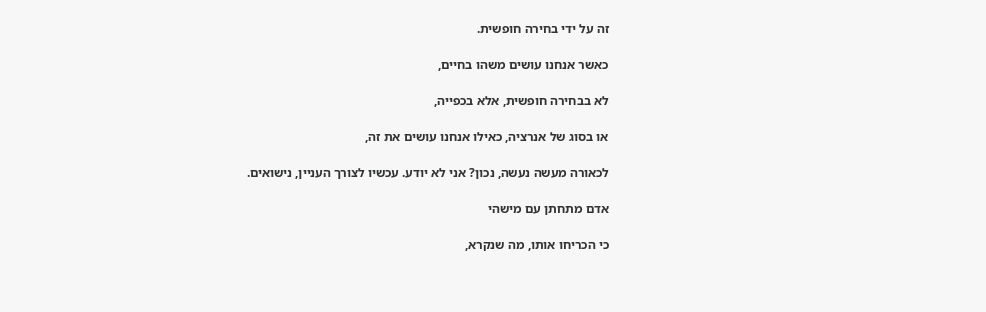זה על ידי בחירה חופשית.

כאשר אנחנו עושים משהו בחיים,

לא בבחירה חופשית, אלא בכפייה,

או בסוג של אנרציה, כאילו אנחנו עושים את זה,

לכאורה מעשה נעשה, נכון? אני לא יודע. עכשיו לצורך העניין, נישואים.

אדם מתחתן עם מישהי

כי הכריחו אותו, מה שנקרא,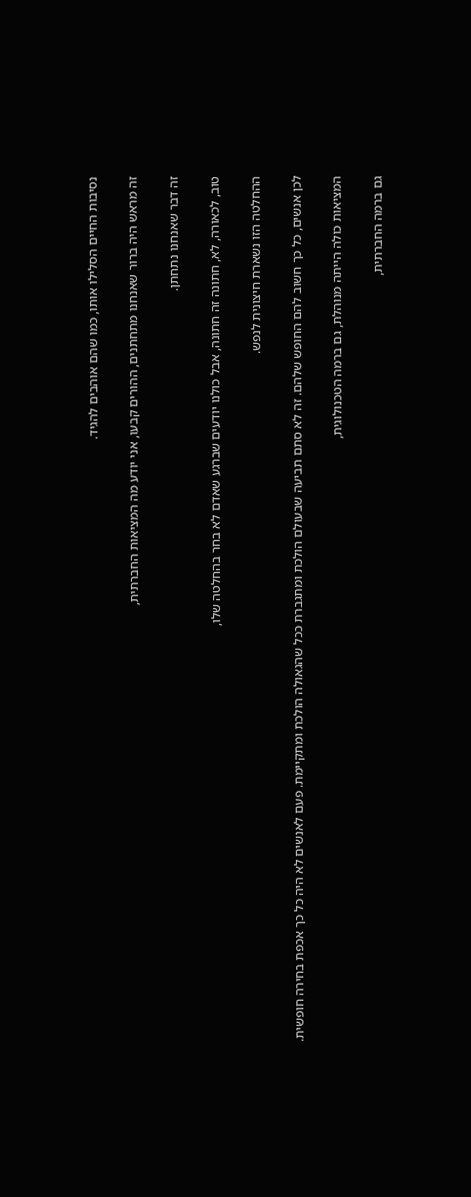נסיבות החיים הסלילו אותו, כמו שהם אוהבים להגיד.

זה מראש היה ברור שאנחנו מתחתנים, ההורים קבעו, אני יודע מה המציאות החברתית,

זה דבר שאנחנו נתחתן.

טוב, לכאורה, לא, חתונה זה חתונה, אבל כולנו יודעים שברגע שאדם לא בחר בהחלטה שלו,

ההחלטה הזו נשארת חיצונית לנפש.

לכן אנשים, כל כך חשוב להם החופש שלהם. זה לא סתם תביעה שבעולם הולכת ומתגברת ככל שהגאולה הולכת ומתקיימת. פעם לאנשים לא היה כל כך אכפת בחירה חופשית.

המציאות כולה הייתה מנוהלת, גם ברמה הטכנולוגית,

גם ברמה החברתית,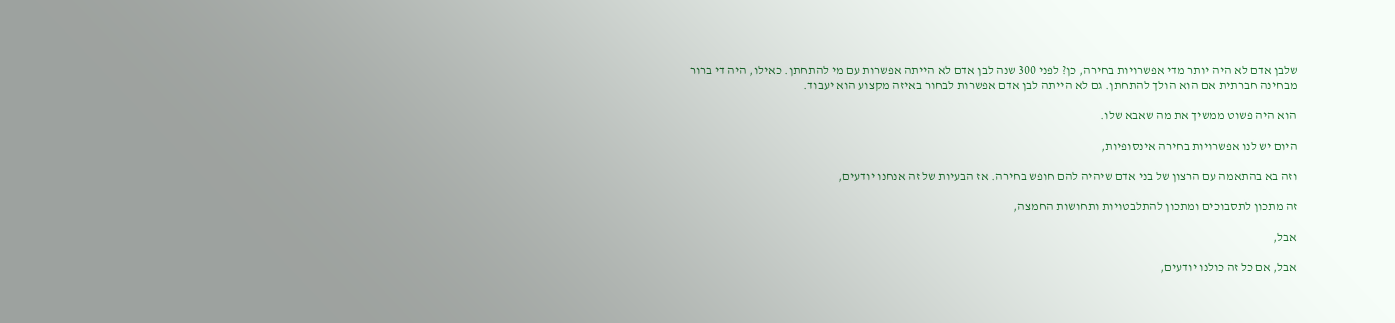שלבן אדם לא היה יותר מדי אפשרויות בחירה, כן? לפני 300 שנה לבן אדם לא הייתה אפשרות עם מי להתחתן. כאילו, היה די ברור מבחינה חברתית אם הוא הולך להתחתן. גם לא הייתה לבן אדם אפשרות לבחור באיזה מקצוע הוא יעבוד.

הוא היה פשוט ממשיך את מה שאבא שלו.

היום יש לנו אפשרויות בחירה אינסופיות,

וזה בא בהתאמה עם הרצון של בני אדם שיהיה להם חופש בחירה. אז הבעיות של זה אנחנו יודעים,

זה מתכון לתסבוכים ומתכון להתלבטויות ותחושות החמצה,

אבל,

אבל, אם כל זה כולנו יודעים,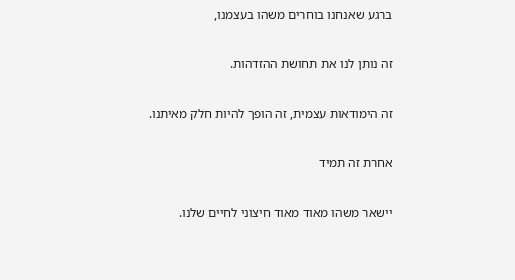ברגע שאנחנו בוחרים משהו בעצמנו,

זה נותן לנו את תחושת ההזדהות.

זה הימודאות עצמית, זה הופך להיות חלק מאיתנו.

אחרת זה תמיד

יישאר משהו מאוד מאוד חיצוני לחיים שלנו.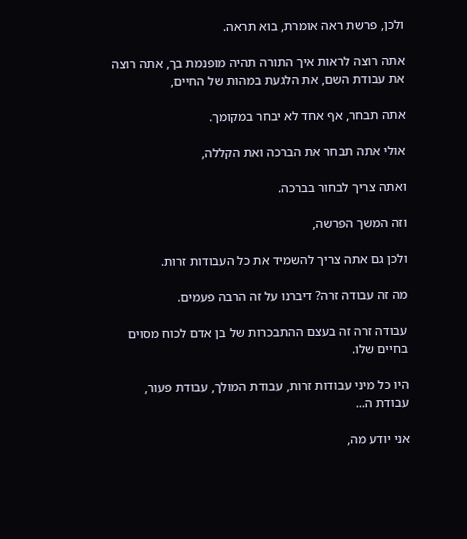ולכן, פרשת ראה אומרת, בוא תראה.

אתה רוצה לראות איך התורה תהיה מופנמת בך, אתה רוצה את עבודת השם, את הלגעת במהות של החיים,

אתה תבחר, אף אחד לא יבחר במקומך.

אולי אתה תבחר את הברכה ואת הקללה,

ואתה צריך לבחור בברכה.

וזה המשך הפרשה,

ולכן גם אתה צריך להשמיד את כל העבודות זרות.

מה זה עבודה זרה? דיברנו על זה הרבה פעמים.

עבודה זרה זה בעצם ההתבכרות של בן אדם לכוח מסוים בחיים שלו.

היו כל מיני עבודות זרות, עבודת המולך, עבודת פעור, עבודת ה...

אני יודע מה,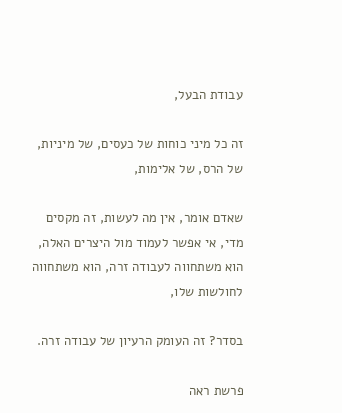עבודת הבעל,

זה כל מיני כוחות של כעסים, של מיניות, של הרס, של אלימות,

שאדם אומר, אין מה לעשות, זה מקסים מדי, אי אפשר לעמוד מול היצרים האלה, הוא משתחווה לעבודה זרה, הוא משתחווה לחולשות שלו,

בסדר? זה העומק הרעיון של עבודה זרה.

פרשת ראה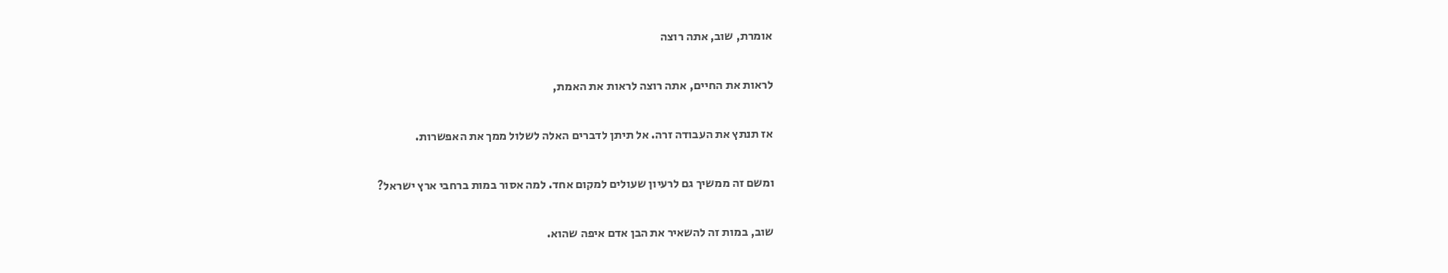אומרת, שוב, אתה רוצה

לראות את החיים, אתה רוצה לראות את האמת,

אז תנתץ את העבודה זרה. אל תיתן לדברים האלה לשלול ממך את האפשרות.

ומשם זה ממשיך גם לרעיון שעולים למקום אחד. למה אסור במות ברחבי ארץ ישראל?

שוב, במות זה להשאיר את הבן אדם איפה שהוא.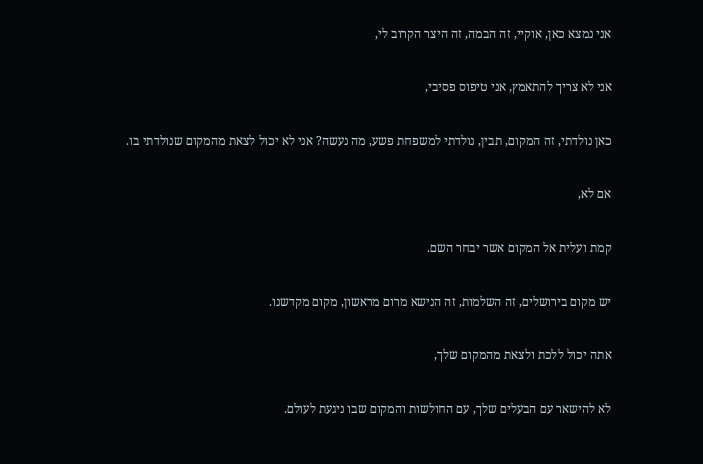אני נמצא כאן, אוקיי, זה הבמה, זה היצר הקרוב לי,

אני לא צריך להתאמץ, אני טיפוס פסיבי,

כאן נולדתי, זה המקום, תבין, נולדתי למשפחת פשע, מה נעשה? אני לא יכול לצאת מהמקום שנולדתי בו.

אם לא,

קמת ועלית אל המקום אשר יבחר השם.

יש מקום בירושלים, זה השלמות, זה הנישא מרום מראשון, מקום מקדשנו.

אתה יכול ללכת ולצאת מהמקום שלך,

לא להישאר עם הבעלים שלך, עם החולשות והמקום שבו ניגעת לעולם.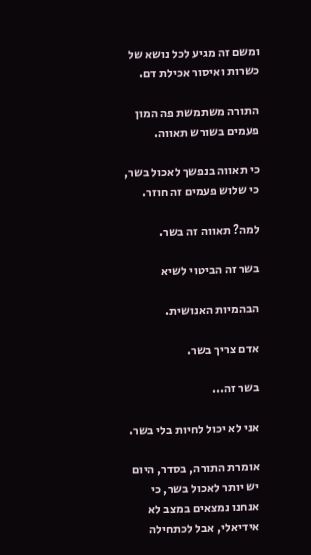ומשם זה מגיע לכל נושא של כשרות ואיסור אכילת דם.

התורה משתמשת פה המון פעמים בשורש תאווה.

כי תאווה בנפשך לאכול בשר, כי שלוש פעמים זה חוזר.

למה? תאווה זה בשר.

בשר זה הביטוי לשיא

הבהמיות האנושית.

אדם צריך בשר.

בשר זה...

אני לא יכול לחיות בלי בשר.

אומרת התורה, בסדר, היום יש יותר לאכול בשר, כי אנחנו נמצאים במצב לא אידיאלי, אבל לכתחילה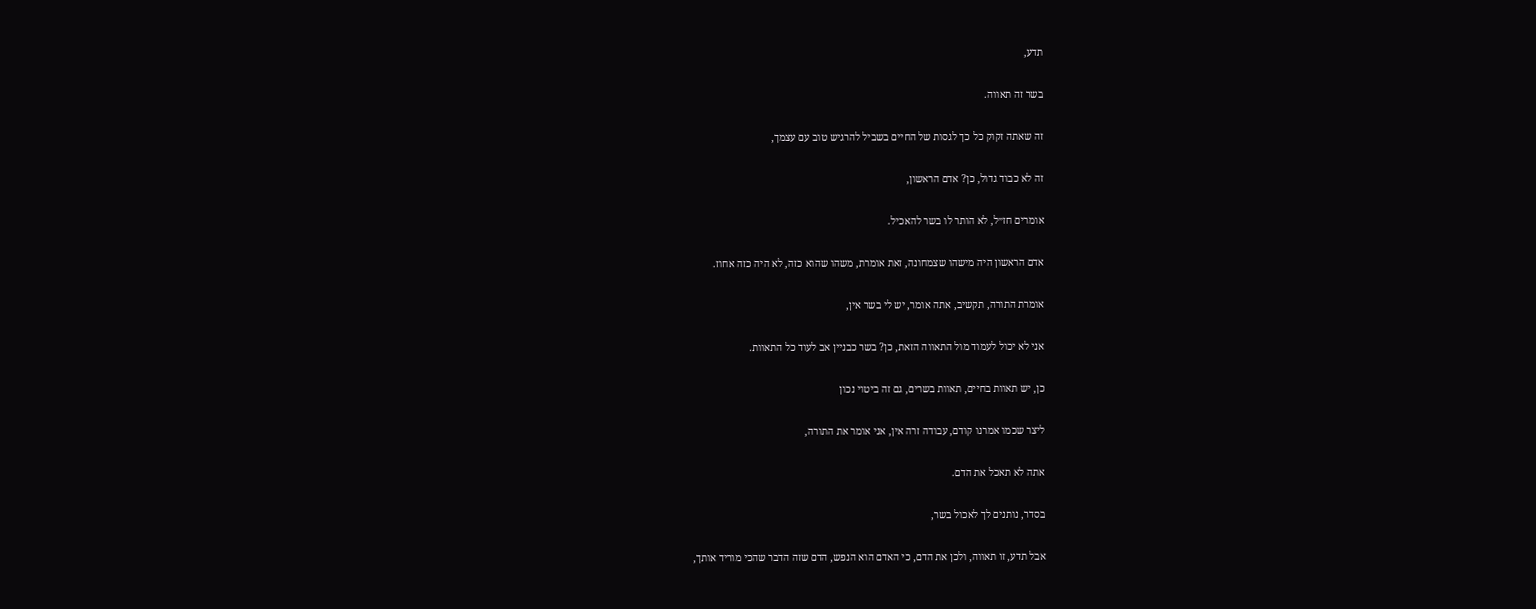תדע,

בשר זה תאווה.

זה שאתה זקוק כל כך לגסות של החיים בשביל להרגיש טוב עם עצמך,

זה לא כבוד גדול, כן? אדם הראשון,

אומרים חז״ל, לא הותר לו בשר להאכיל.

אדם הראשון היה מישהו שצמחונה, זאת אומרת, משהו שהוא כזה, לא היה כזה אחוז.

אומרת התורה, תקשיב, אתה אומר, יש לי בשר אין,

אני לא יכול לעמוד מול התאווה הזאת, כן? בשר כבניין אב לעוד כל התאוות.

כן, יש תאוות בחיים, תאוות בשרים, גם זה ביטוי נכון

ליצר שכמו אמרנו קודם, עבודה זרה אין, אני אומר את התורה,

אתה לא תאכל את הדם.

בסדר, נותנים לך לאכול בשר,

אבל תדע, זו תאווה, ולכן את הדם, כי האדם הוא הנפש, הדם שזה הדבר שהכי מוריד אותך,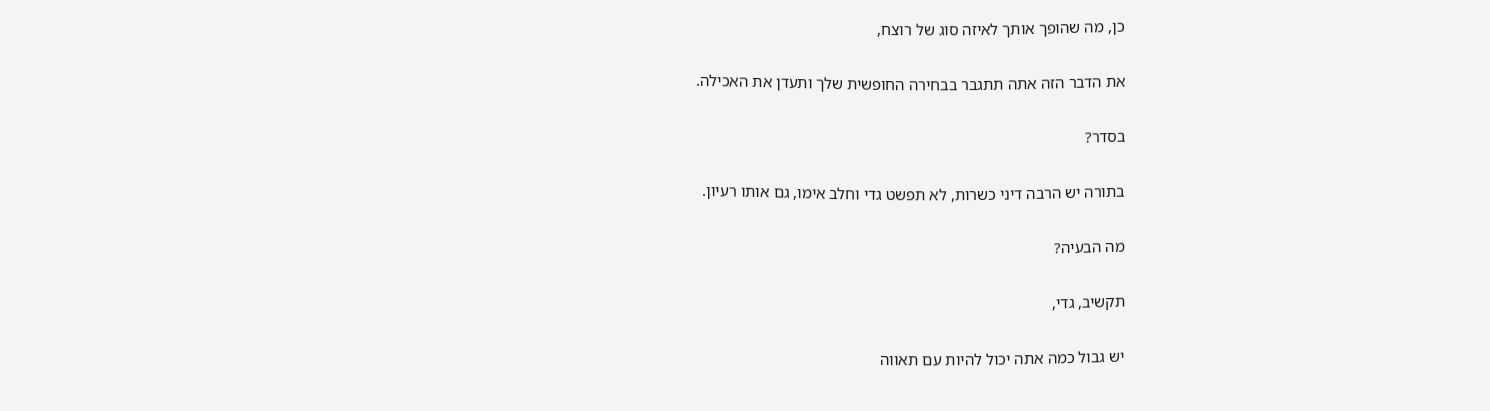כן, מה שהופך אותך לאיזה סוג של רוצח,

את הדבר הזה אתה תתגבר בבחירה החופשית שלך ותעדן את האכילה.

בסדר?

בתורה יש הרבה דיני כשרות, לא תפשט גדי וחלב אימו, גם אותו רעיון.

מה הבעיה?

תקשיב, גדי,

יש גבול כמה אתה יכול להיות עם תאווה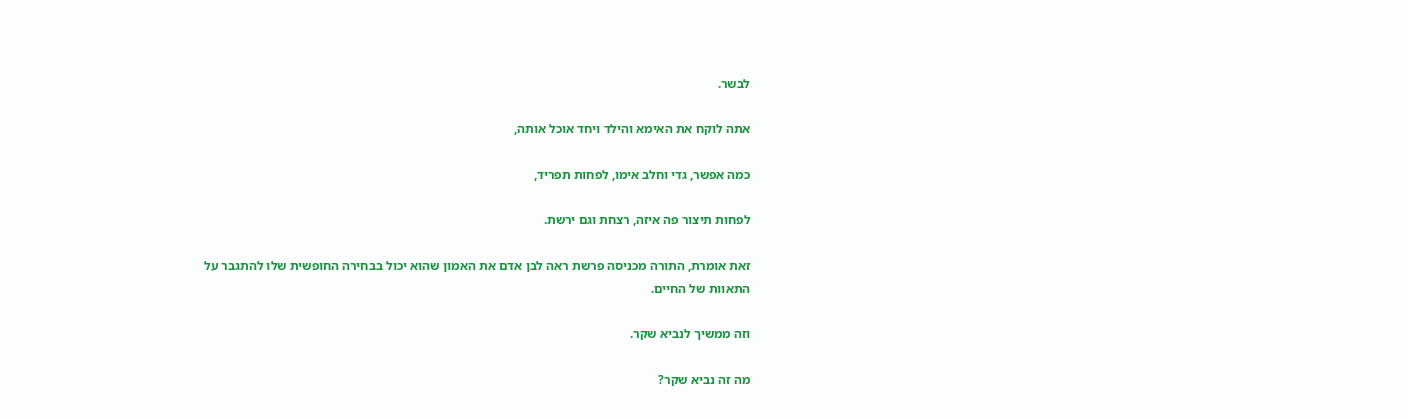לבשר.

אתה לוקח את האימא והילד ויחד אוכל אותה,

כמה אפשר, גדי וחלב אימו, לפחות תפריד,

לפחות תיצור פה איזה, רצחת וגם ירשת.

זאת אומרת, התורה מכניסה פרשת ראה לבן אדם את האמון שהוא יכול בבחירה החופשית שלו להתגבר על התאוות של החיים.

וזה ממשיך לנביא שקר.

מה זה נביא שקר?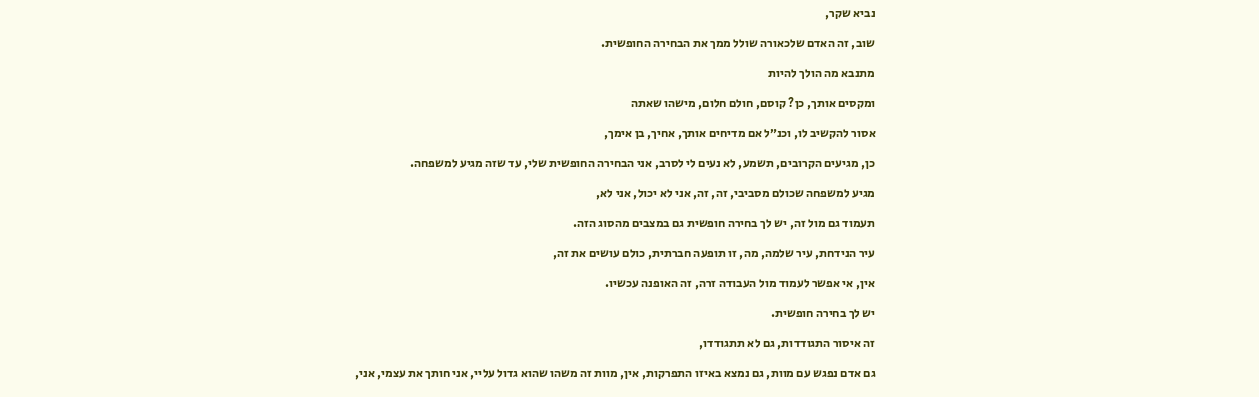נביא שקר,

שוב, זה האדם שלכאורה שולל ממך את הבחירה החופשית.

מתנבא מה הולך להיות

ומקסים אותך, כן? קוסם, חולם חלום, מישהו שאתה

אסור להקשיב לו, וכנ״ל אם מדיחים אותך, אחיך, בן אימך,

כן, מגיעים הקרובים, תשמע, לא נעים לי לסרב, אני הבחירה החופשית שלי, עד שזה מגיע למשפחה.

מגיע למשפחה שכולם מסביבי, זה, זה, אני לא יכול, אני לא,

תעמוד גם מול זה, יש לך בחירה חופשית גם במצבים מהסוג הזה.

עיר הנידחת, עיר שלמה, מה, זו תופעה חברתית, כולם עושים את זה,

אין, אי אפשר לעמוד מול העבודה זרה, זה האופנה עכשיו.

יש לך בחירה חופשית.

זה איסור התגודדות, גם לא תתגודדו,

גם אדם נפגש עם מוות, גם נמצא באיזו התפרקות, אין, מוות זה משהו שהוא גדול עליי, אני חותך את עצמי, אני,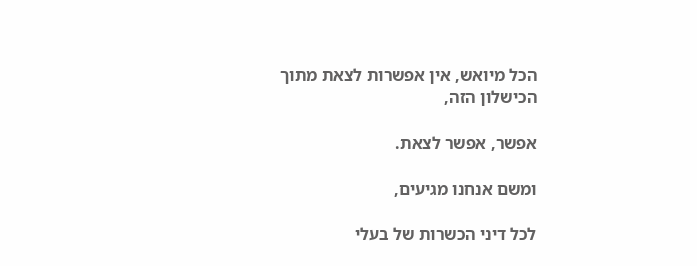הכל מיואש, אין אפשרות לצאת מתוך הכישלון הזה,

אפשר, אפשר לצאת.

ומשם אנחנו מגיעים,

לכל דיני הכשרות של בעלי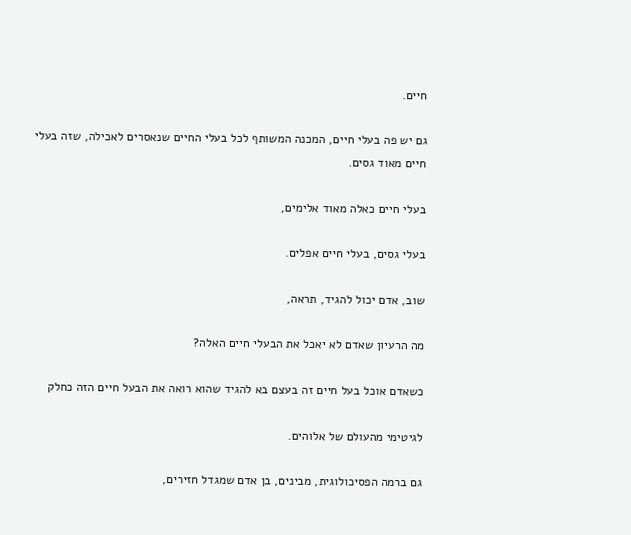חיים.

גם יש פה בעלי חיים, המכנה המשותף לכל בעלי החיים שנאסרים לאכילה, שזה בעלי חיים מאוד גסים.

בעלי חיים כאלה מאוד אלימים,

בעלי גסים, בעלי חיים אפלים.

שוב, אדם יכול להגיד, תראה,

מה הרעיון שאדם לא יאכל את הבעלי חיים האלה?

כשאדם אוכל בעל חיים זה בעצם בא להגיד שהוא רואה את הבעל חיים הזה כחלק

לגיטימי מהעולם של אלוהים.

גם ברמה הפסיכולוגית, מבינים, בן אדם שמגדל חזירים,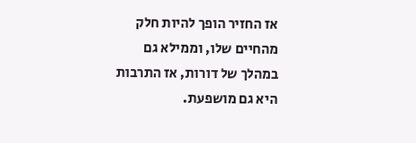אז החזיר הופך להיות חלק מהחיים שלו, וממילא גם במהלך של דורות, אז התרבות היא גם מושפעת.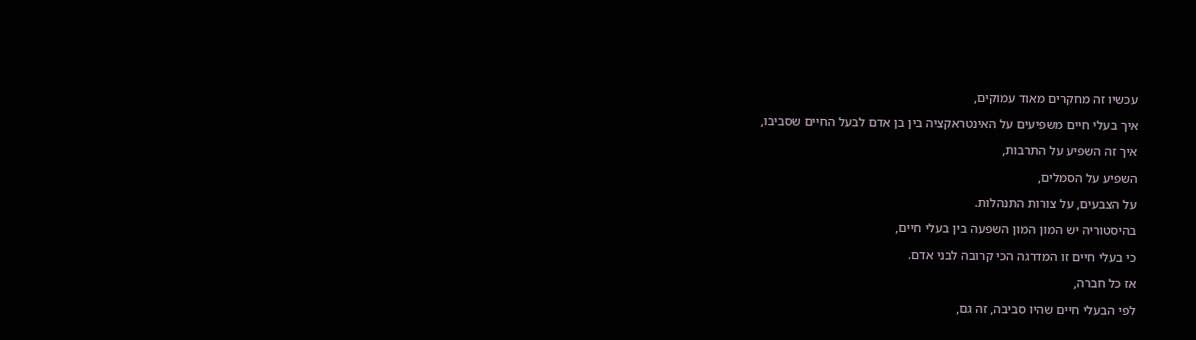עכשיו זה מחקרים מאוד עמוקים,

איך בעלי חיים משפיעים על האינטראקציה בין בן אדם לבעל החיים שסביבו,

איך זה השפיע על התרבות,

השפיע על הסמלים,

על הצבעים, על צורות התנהלות.

בהיסטוריה יש המון המון השפעה בין בעלי חיים,

כי בעלי חיים זו המדרגה הכי קרובה לבני אדם.

אז כל חברה,

לפי הבעלי חיים שהיו סביבה, זה גם,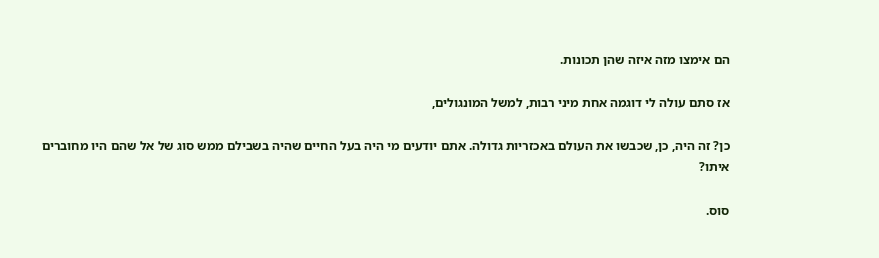הם אימצו מזה איזה שהן תכונות.

אז סתם עולה לי דוגמה אחת מיני רבות, למשל המונגולים,

כן? זה היה, כן, שכבשו את העולם באכזריות גדולה. אתם יודעים מי היה בעל החיים שהיה בשבילם ממש סוג של אל שהם היו מחוברים איתו?

סוס.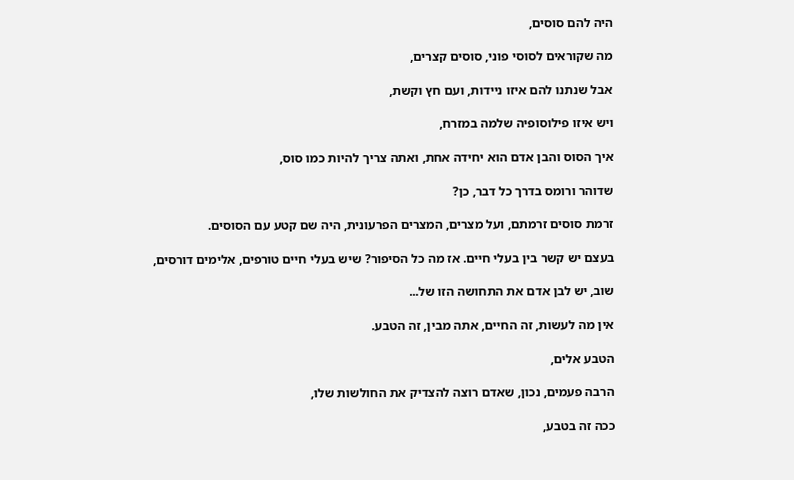היה להם סוסים,

מה שקוראים לסוסי פוני, סוסים קצרים,

אבל שנתנו להם איזו ניידות, ועם חץ וקשת,

ויש איזו פילוסופיה שלמה במזרח,

איך הסוס והבן אדם הוא יחידה אחת, ואתה צריך להיות כמו סוס,

שדוהר ורומס בדרך כל דבר, כן?

זרמת סוסים זרמתם, ועל מצרים, המצרים הפרעונית, היה שם קטע עם הסוסים.

בעצם יש קשר בין בעלי חיים. אז מה כל הסיפור? שיש בעלי חיים טורפים, אלימים דורסים,

שוב, יש לבן אדם את התחושה הזו של...

אין מה לעשות, זה החיים, אתה מבין, זה הטבע.

הטבע אלים,

הרבה פעמים, נכון, שאדם רוצה להצדיק את החולשות שלו,

ככה זה בטבע,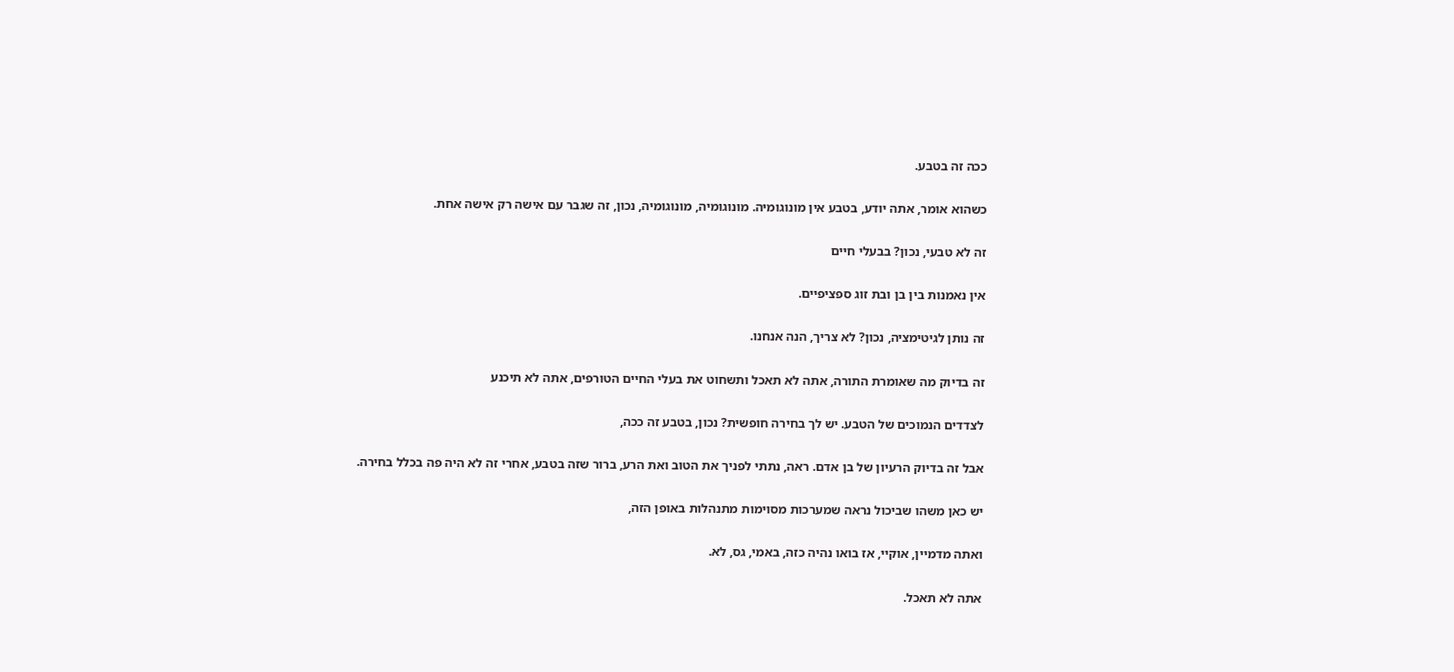ככה זה בטבע.

כשהוא אומר, אתה יודע, בטבע אין מונוגומיה. מונוגומיה, מונוגומיה, נכון, זה שגבר עם אישה רק אישה אחת.

זה לא טבעי, נכון? בבעלי חיים

אין נאמנות בין בן ובת זוג ספציפיים.

זה נותן לגיטימציה, נכון? לא צריך, הנה אנחנו.

זה בדיוק מה שאומרת התורה, אתה לא תאכל ותשחוט את בעלי החיים הטורפים, אתה לא תיכנע

לצדדים הנמוכים של הטבע. יש לך בחירה חופשית? נכון, בטבע זה ככה,

אבל זה בדיוק הרעיון של בן אדם. ראה, נתתי לפניך את הטוב ואת הרע, ברור שזה בטבע, אחרי זה לא היה פה בכלל בחירה.

יש כאן משהו שביכול נראה שמערכות מסוימות מתנהלות באופן הזה,

ואתה מדמיין, אוקיי, אז בואו נהיה כזה, באמי, גס, לא.

אתה לא תאכל.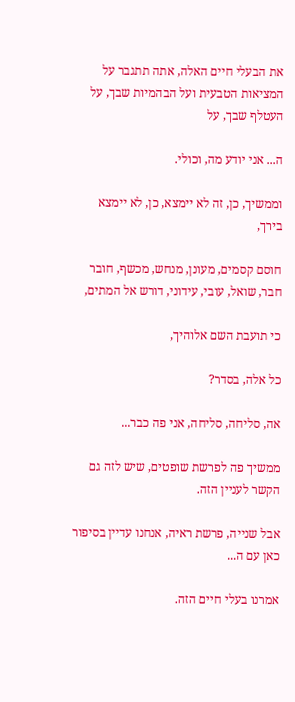את הבעלי חיים האלה, אתה תתגבר על המציאות הטבעית ועל הבהמיות שבך, על העטלף שבך, על

ה... אני יודע מה, וכולי.

וממשיך, כן, זה לא יימצא, כן, לא יימצא בירך,

חוסם קסמים, מעונן, מנחש, מכשף, חובר חבר, שואל, עובי, עידוני, דורש אל המתים,

כי תועבת השם אלוהיך,

כל אלה, בסדר?

אה, סליחה, סליחה, אני פה כבר...

ממשיך פה לפרשת שופטים, שיש לזה גם הקשר לעניין הזה.

אבל שנייה, פרשת ראיה, אנחנו עדיין בסיפור כאן עם ה...

אמרנו בעלי חיים הזה.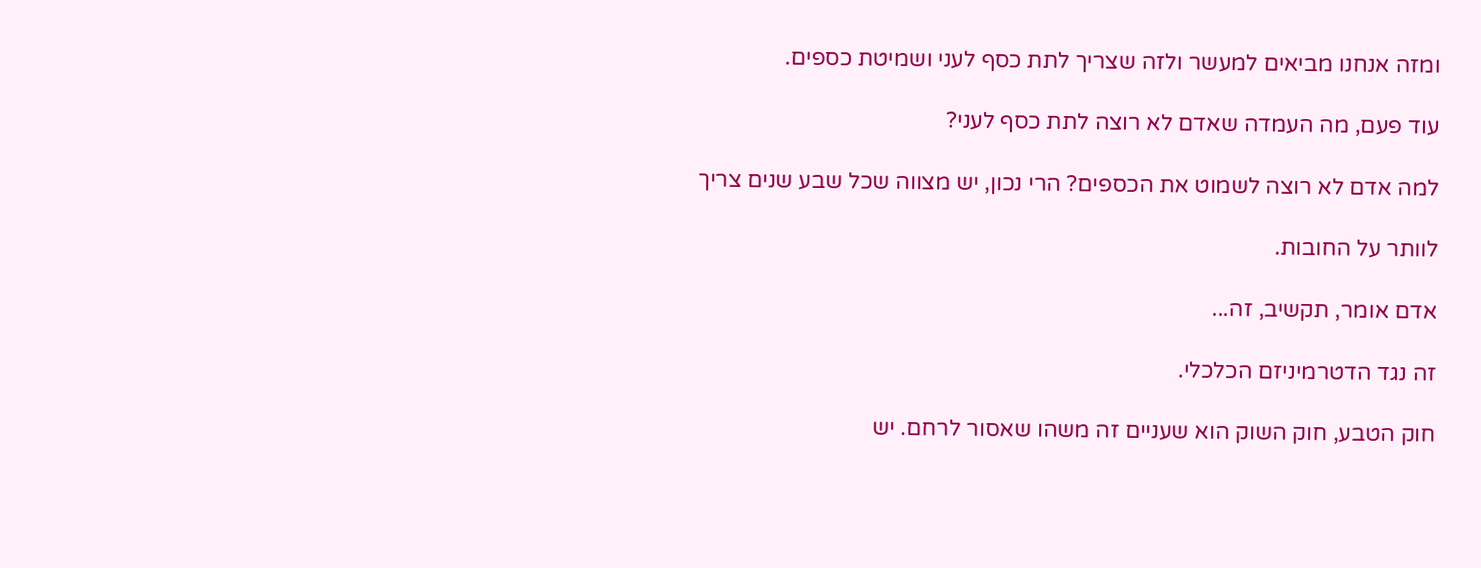ומזה אנחנו מביאים למעשר ולזה שצריך לתת כסף לעני ושמיטת כספים.

עוד פעם, מה העמדה שאדם לא רוצה לתת כסף לעני?

למה אדם לא רוצה לשמוט את הכספים? הרי נכון, יש מצווה שכל שבע שנים צריך

לוותר על החובות.

אדם אומר, תקשיב, זה...

זה נגד הדטרמיניזם הכלכלי.

חוק הטבע, חוק השוק הוא שעניים זה משהו שאסור לרחם. יש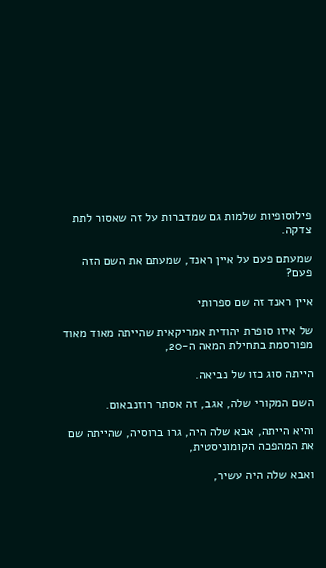פילוסופיות שלמות גם שמדברות על זה שאסור לתת צדקה.

שמעתם פעם על איין ראנד, שמעתם את השם הזה פעם?

איין ראנד זה שם ספרותי

של איזו סופרת יהודית אמריקאית שהייתה מאוד מאוד מפורסמת בתחילת המאה ה-20,

הייתה סוג כזו של נביאה.

השם המקורי שלה, אגב, זה אסתר רוזנבאום.

והיא הייתה, אבא שלה היה, גרו ברוסיה, שהייתה שם את המהפכה הקומוניסטית,

ואבא שלה היה עשיר,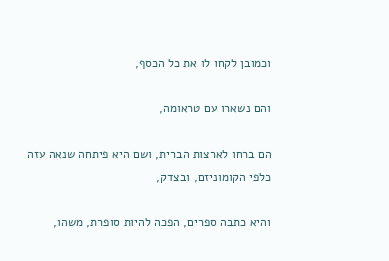וכמובן לקחו לו את כל הכסף,

והם נשארו עם טראומה,

הם ברחו לארצות הברית, ושם היא פיתחה שנאה עזה כלפי הקומוניזם, ובצדק,

והיא כתבה ספרים, הפכה להיות סופרת, משהו,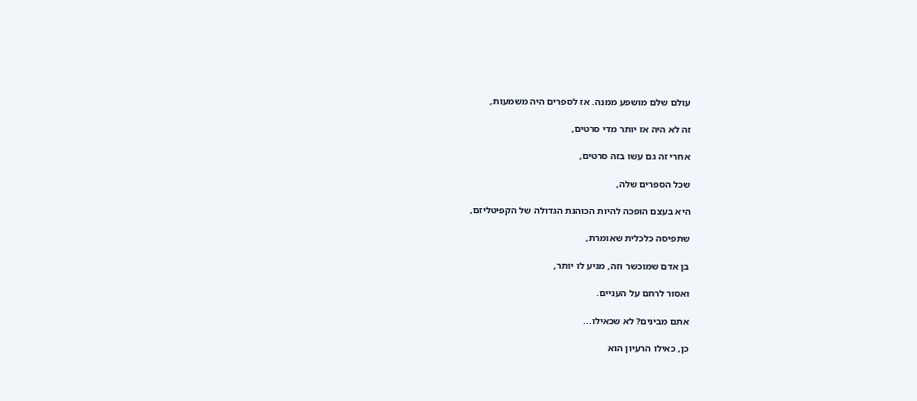עולם שלם מושפע ממנה. אז לספרים היה משמעות,

זה לא היה אז יותר מדי סרטים,

אחרי זה גם עשו בזה סרטים,

שכל הספרים שלה,

היא בעצם הופכה להיות הכוהנת הגדולה של הקפיטליזם,

שתפיסה כלכלית שאומרת,

בן אדם שמוכשר וזה, מגיע לו יותר,

ואסור לרחם על העניים.

אתם מבינים? לא שכאילו...

כן, כאילו הרעיון הוא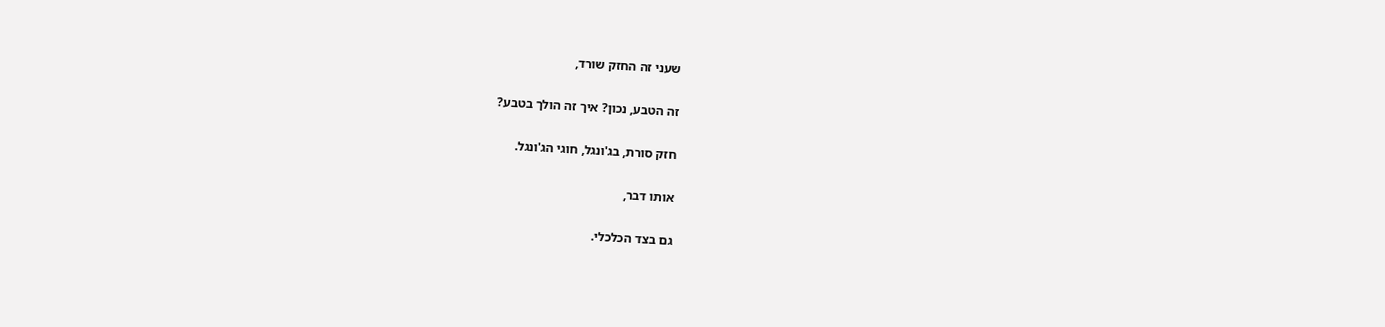שעני זה החזק שורד,

זה הטבע, נכון? איך זה הולך בטבע?

חזק סורת, בג'ונגל, חוגי הג'ונגל.

אותו דבר,

גם בצד הכלכלי.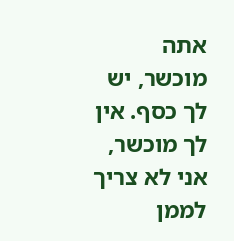אתה מוכשר, יש לך כסף. אין לך מוכשר, אני לא צריך לממן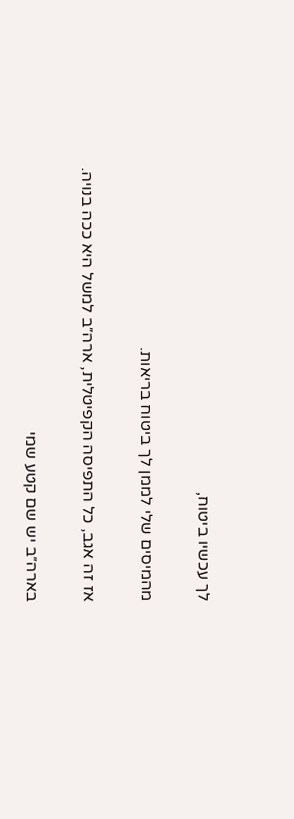לך עכשיו ביטוח,

מהמיסים שלי לממן לך ביטוח בריאות.

אז זה אגב, כל התפיסה הקפיטלית, ארה״ב למשל היא ככה בנויה.

בארה״ב יש שם קטע שמי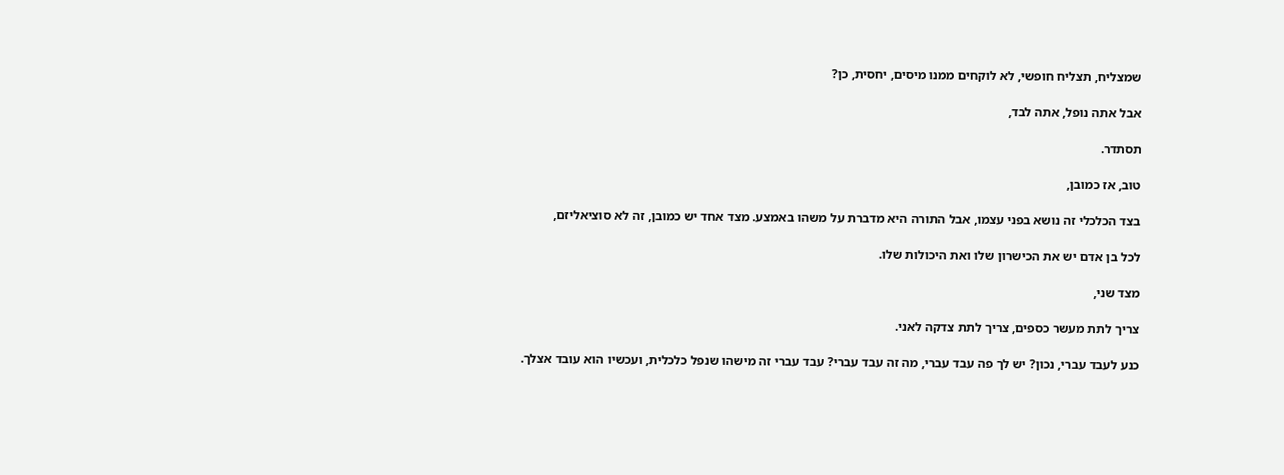שמצליח, תצליח חופשי, לא לוקחים ממנו מיסים, יחסית, כן?

אבל אתה נופל, אתה לבד,

תסתדר.

טוב, אז כמובן,

בצד הכלכלי זה נושא בפני עצמו, אבל התורה היא מדברת על משהו באמצע. מצד אחד יש כמובן, זה לא סוציאליזם,

לכל בן אדם יש את הכישרון שלו ואת היכולות שלו.

מצד שני,

צריך לתת מעשר כספים, צריך לתת צדקה לאני.

כנע לעבד עברי, נכון? יש לך פה עבד עברי, מה זה עבד עברי? עבד עברי זה מישהו שנפל כלכלית, ועכשיו הוא עובד אצלך.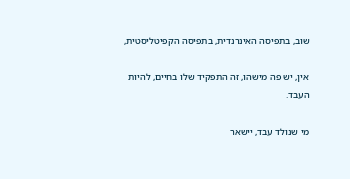שוב, בתפיסה האינרנדית, בתפיסה הקפיטליסטית,

אין, יש פה מישהו, זה התפקיד שלו בחיים, להיות העבד.

מי שנולד עבד, יישאר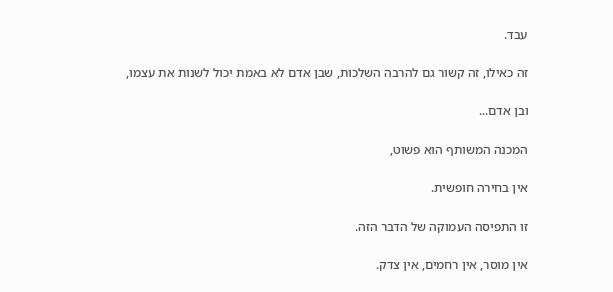עבד.

זה כאילו, זה קשור גם להרבה השלכות, שבן אדם לא באמת יכול לשנות את עצמו,

ובן אדם...

המכנה המשותף הוא פשוט,

אין בחירה חופשית.

זו התפיסה העמוקה של הדבר הזה.

אין מוסר, אין רחמים, אין צדק.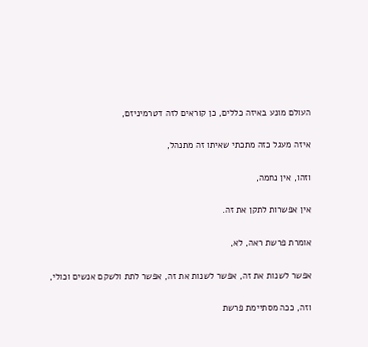העולם מונע באיזה כללים, כן קוראים לזה דטרמיניזם,

איזה מעגל כזה מתכתי שאיתו זה מתנהל,

וזהו, אין נחמה,

אין אפשרות לתקן את זה.

אומרת פרשת ראה, לא,

אפשר לשנות את זה, אפשר לשנות את זה, אפשר לתת ולשקם אנשים וכולי,

וזה, ככה מסתיימת פרשת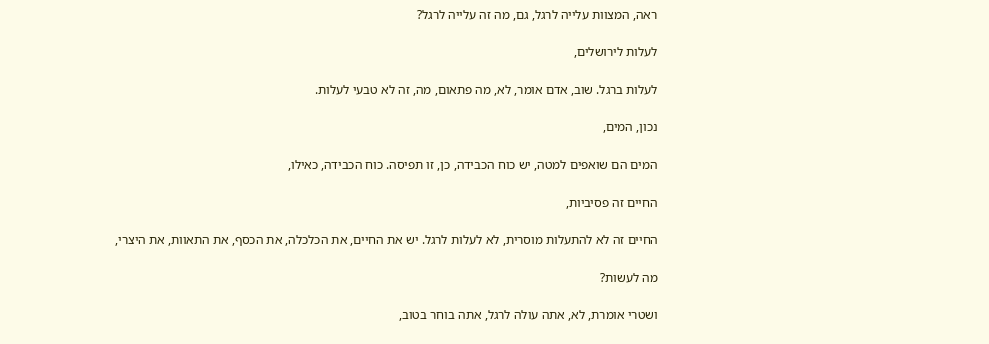ראה, המצוות עלייה לרגל, גם, מה זה עלייה לרגל?

לעלות לירושלים,

לעלות ברגל. שוב, אדם אומר, לא, מה פתאום, מה, זה לא טבעי לעלות.

נכון, המים,

המים הם שואפים למטה, יש כוח הכבידה, כן, זו תפיסה. כוח הכבידה, כאילו,

החיים זה פסיביות,

החיים זה לא להתעלות מוסרית, לא לעלות לרגל. יש את החיים, את הכלכלה, את הכסף, את התאוות, את היצרי,

מה לעשות?

ושטרי אומרת, לא, אתה עולה לרגל, אתה בוחר בטוב,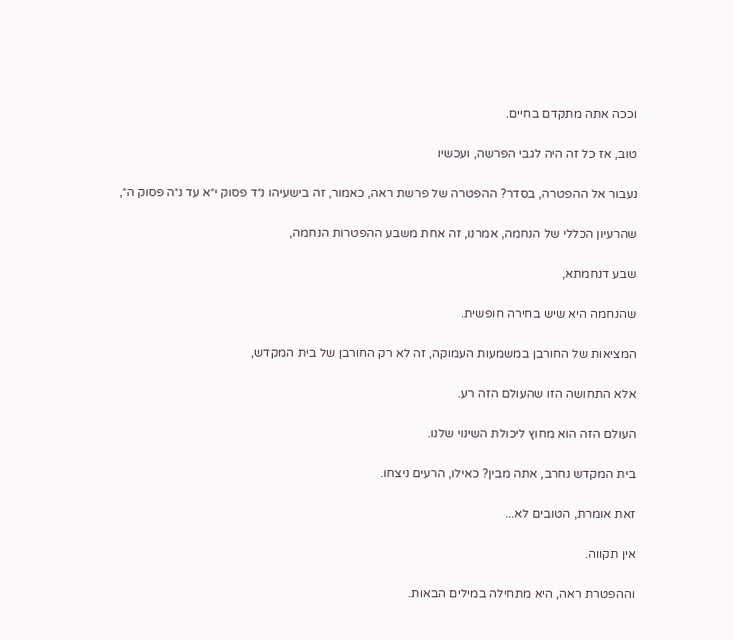וככה אתה מתקדם בחיים.

טוב, אז כל זה היה לגבי הפרשה, ועכשיו

נעבור אל ההפטרה, בסדר? ההפטרה של פרשת ראה, כאמור, זה בישעיהו נ״ד פסוק י״א עד נ״ה פסוק ה״,

שהרעיון הכללי של הנחמה, אמרנו, זה אחת משבע ההפטרות הנחמה,

שבע דנחמתא,

שהנחמה היא שיש בחירה חופשית.

המציאות של החורבן במשמעות העמוקה, זה לא רק החורבן של בית המקדש,

אלא התחושה הזו שהעולם הזה רע.

העולם הזה הוא מחוץ ליכולת השינוי שלנו.

בית המקדש נחרב, אתה מבין? כאילו, הרעים ניצחו.

זאת אומרת, הטובים לא...

אין תקווה.

וההפטרת ראה, היא מתחילה במילים הבאות.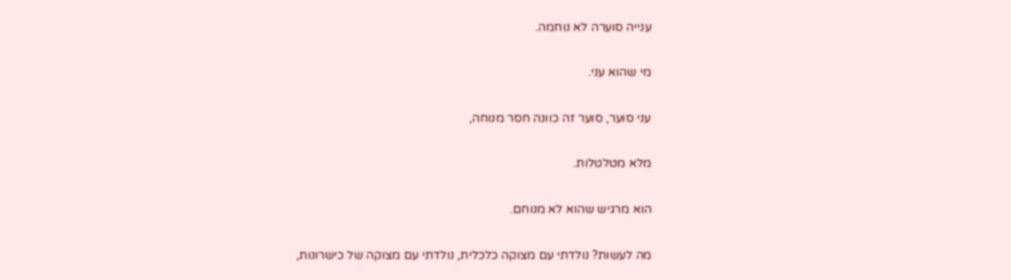ענייה סוערה לא נוחמה.

מי שהוא עני.

עני סוער, סוער זה כוונה חסר מנוחה,

מלא מטלטלות.

הוא מרגיש שהוא לא מנוחם.

מה לעשות? נולדתי עם מצוקה כלכלית, נולדתי עם מצוקה של כישרונות,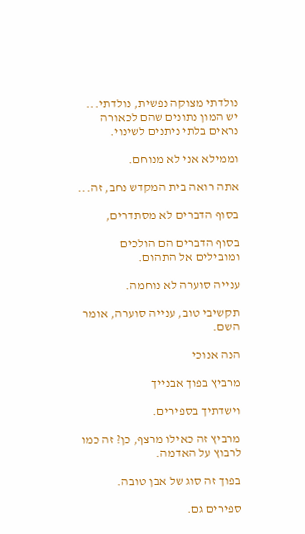נולדתי מצוקה נפשית, נולדתי... יש המון נתונים שהם לכאורה נראים בלתי ניתנים לשינוי.

וממילא אני לא מנוחם.

אתה רואה בית המקדש נחב, זה...

בסוף הדברים לא מסתדרים,

בסוף הדברים הם הולכים ומובילים אל התהום.

ענייה סוערה לא נוחמה.

תקשיבי טוב, ענייה סוערה, אומר השם.

הנה אנוכי

מרביץ בפוך אבנייך

וישדתיך בספירים.

מרביץ זה כאילו מרצף, כן? זה כמו לרבוץ על האדמה.

בפוך זה סוג של אבן טובה.

ספירים גם.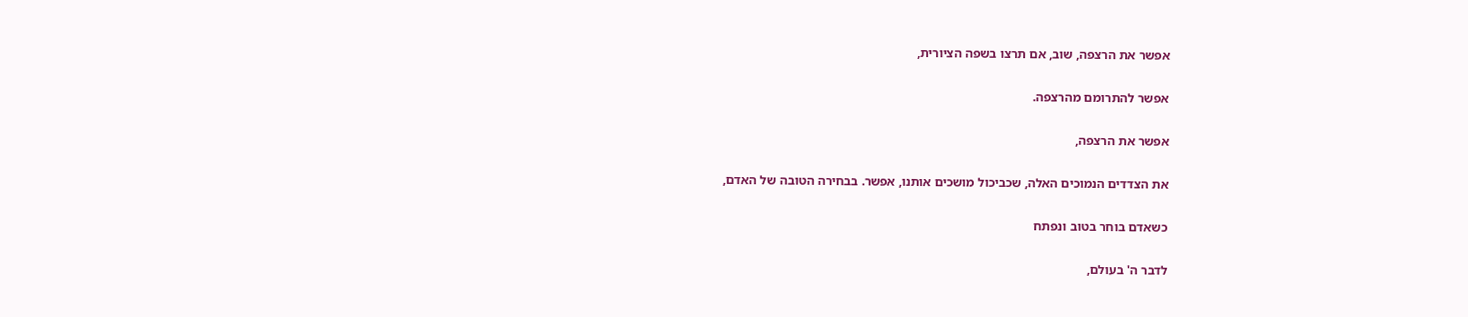אפשר את הרצפה, שוב, אם תרצו בשפה הציורית,

אפשר להתרומם מהרצפה.

אפשר את הרצפה,

את הצדדים הנמוכים האלה, שכביכול מושכים אותנו, אפשר. בבחירה הטובה של האדם,

כשאדם בוחר בטוב ונפתח

לדבר ה' בעולם,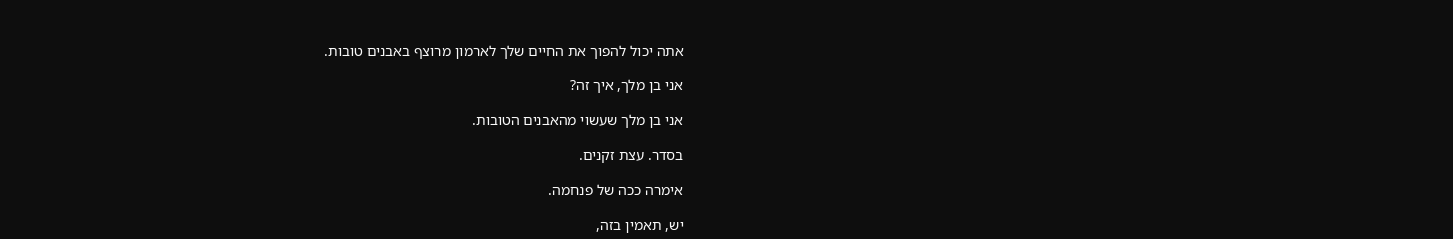אתה יכול להפוך את החיים שלך לארמון מרוצף באבנים טובות.

אני בן מלך, איך זה?

אני בן מלך שעשוי מהאבנים הטובות.

בסדר. עצת זקנים.

אימרה ככה של פנחמה.

יש, תאמין בזה,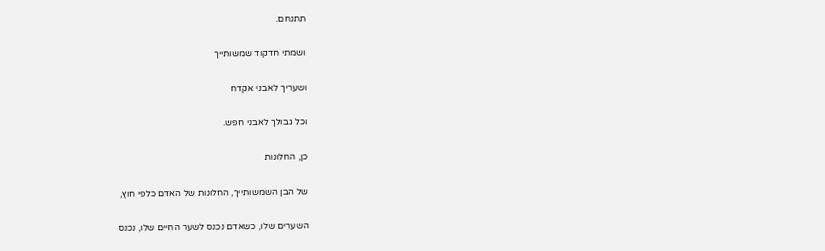תתנחם.

ושמתי חדקוד שמשותייך

ושעריך לאבני אקדח

וכל גבולך לאבני חפש.

כן, החלונות

של הבן השמשותייך, החלונות של האדם כלפי חוץ,

השערים שלו, כשאדם נכנס לשער החיים שלו, נכנס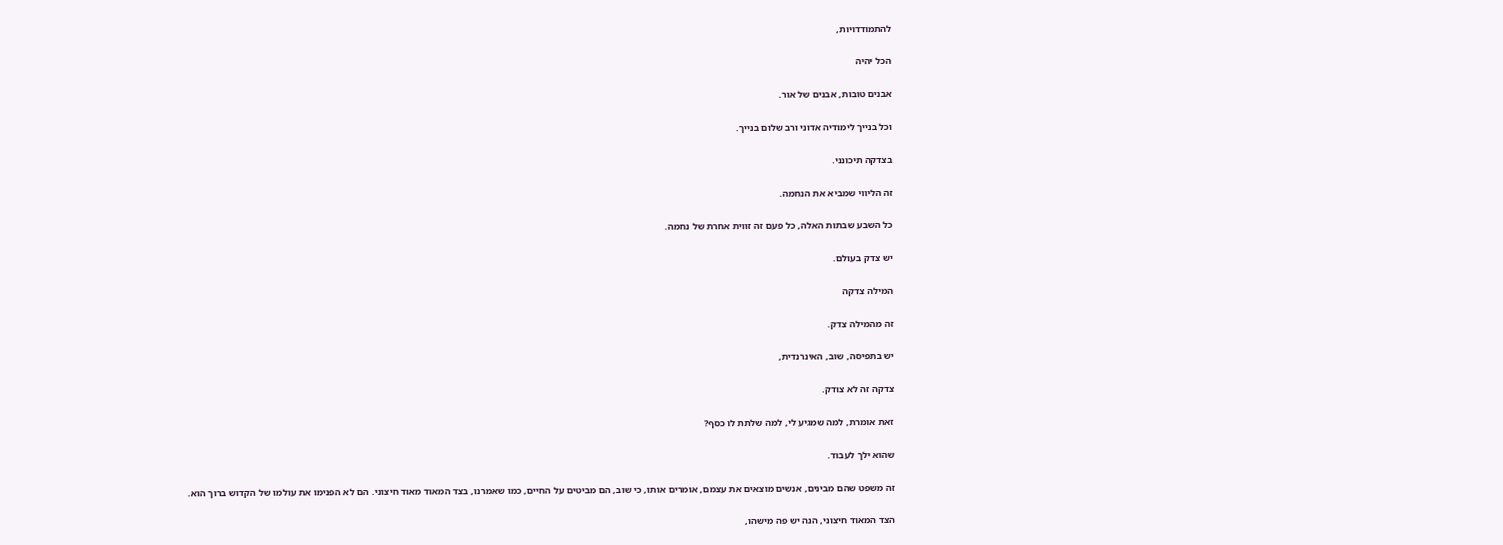להתמודדויות,

הכל יהיה

אבנים טובות, אבנים של אור.

וכל בנייך לימודיה אדוני ורב שלום בנייך.

בצדקה תיכונני.

זה הליווי שמביא את הנחמה.

כל השבע שבתות האלה, כל פעם זה זווית אחרת של נחמה.

יש צדק בעולם.

המילה צדקה

זה מהמילה צדק.

יש בתפיסה, שוב, האינרנדית,

צדקה זה לא צודק.

זאת אומרת, למה שמגיע לי, למה שלתת לו כסף?

שהוא ילך לעבוד.

זה משפט שהם מבינים, אנשים מוצאים את עצמם, אומרים אותו, כי שוב, הם מביטים על החיים, כמו שאמרנו, בצד המאוד מאוד חיצוני. הם לא הפנימו את עולמו של הקדוש ברוך הוא.

הצד המאוד חיצוני, הנה יש פה מישהו,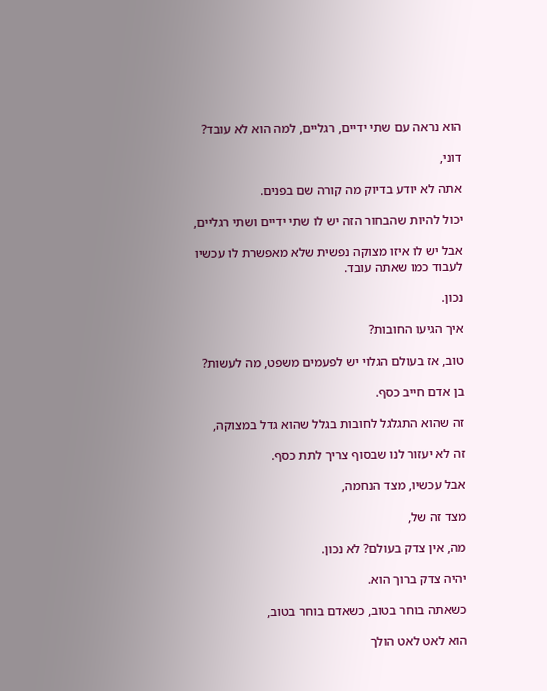הוא נראה עם שתי ידיים, רגליים, למה הוא לא עובד?

דוני,

אתה לא יודע בדיוק מה קורה שם בפנים.

יכול להיות שהבחור הזה יש לו שתי ידיים ושתי רגליים,

אבל יש לו איזו מצוקה נפשית שלא מאפשרת לו עכשיו לעבוד כמו שאתה עובד.

נכון.

איך הגיעו החובות?

טוב, אז בעולם הגלוי יש לפעמים משפט, מה לעשות?

בן אדם חייב כסף.

זה שהוא התגלגל לחובות בגלל שהוא גדל במצוקה,

זה לא יעזור לנו שבסוף צריך לתת כסף.

אבל עכשיו, מצד הנחמה,

מצד זה של,

מה, אין צדק בעולם? לא נכון.

יהיה צדק ברוך הוא.

כשאתה בוחר בטוב, כשאדם בוחר בטוב,

הוא לאט לאט הולך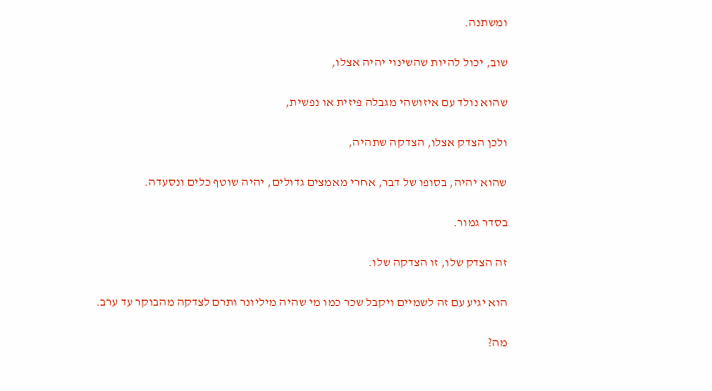ומשתנה.

שוב, יכול להיות שהשינוי יהיה אצלו,

שהוא נולד עם איזושהי מגבלה פיזית או נפשית,

ולכן הצדק אצלו, הצדקה שתהיה,

שהוא יהיה, בסופו של דבר, אחרי מאמצים גדולים, יהיה שוטף כלים ונסעדה.

בסדר גמור.

זה הצדק שלו, זו הצדקה שלו.

הוא יגיע עם זה לשמיים ויקבל שכר כמו מי שהיה מיליונר ותרם לצדקה מהבוקר עד ערב.

מה?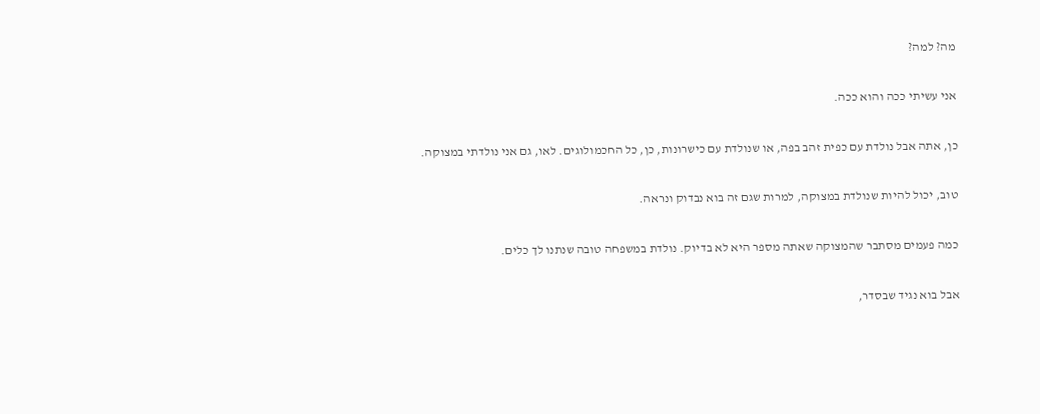מה? למה?

אני עשיתי ככה והוא ככה.

כן, אתה אבל נולדת עם כפית זהב בפה, או שנולדת עם כישרונות, כן, כל החכמולוגים. לאו, גם אני נולדתי במצוקה.

טוב, יכול להיות שנולדת במצוקה, למרות שגם זה בוא נבדוק ונראה.

כמה פעמים מסתבר שהמצוקה שאתה מספר היא לא בדיוק. נולדת במשפחה טובה שנתנו לך כלים.

אבל בוא נגיד שבסדר,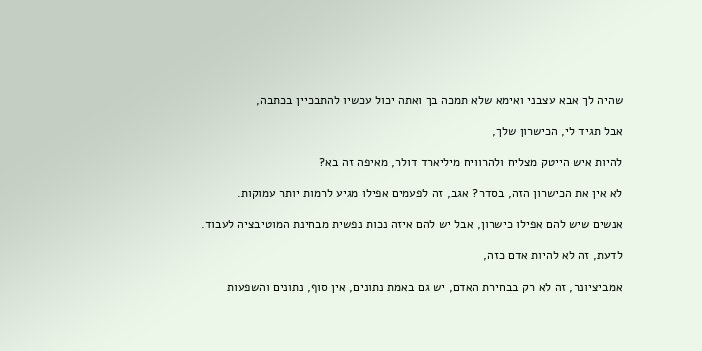שהיה לך אבא עצבני ואימא שלא תמכה בך ואתה יכול עכשיו להתבכיין בכתבה,

אבל תגיד לי, הכישרון שלך,

להיות איש הייטק מצליח ולהרוויח מיליארד דולר, מאיפה זה בא?

לא אין את הכישרון הזה, בסדר? אגב, זה לפעמים אפילו מגיע לרמות יותר עמוקות.

אנשים שיש להם אפילו כישרון, אבל יש להם איזה נכות נפשית מבחינת המוטיבציה לעבוד.

לדעת, זה לא להיות אדם כזה,

אמביציונר, זה לא רק בבחירת האדם, יש גם באמת נתונים, אין סוף, נתונים והשפעות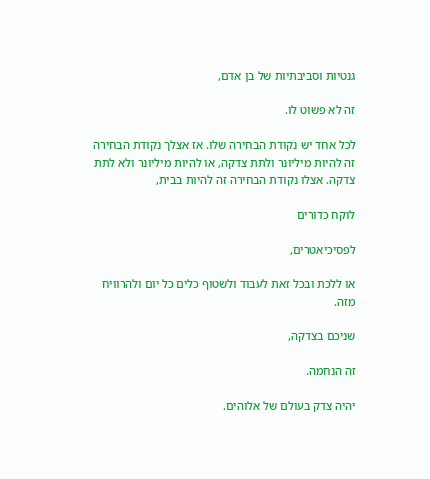גנטיות וסביבתיות של בן אדם,

זה לא פשוט לו.

לכל אחד יש נקודת הבחירה שלו. אז אצלך נקודת הבחירה זה להיות מיליונר ולתת צדקה, או להיות מיליונר ולא לתת צדקה. אצלו נקודת הבחירה זה להיות בבית,

לוקח כדורים

לפסיכיאטרים,

או ללכת ובכל זאת לעבוד ולשטוף כלים כל יום ולהרוויח מזה.

שניכם בצדקה,

זה הנחמה.

יהיה צדק בעולם של אלוהים.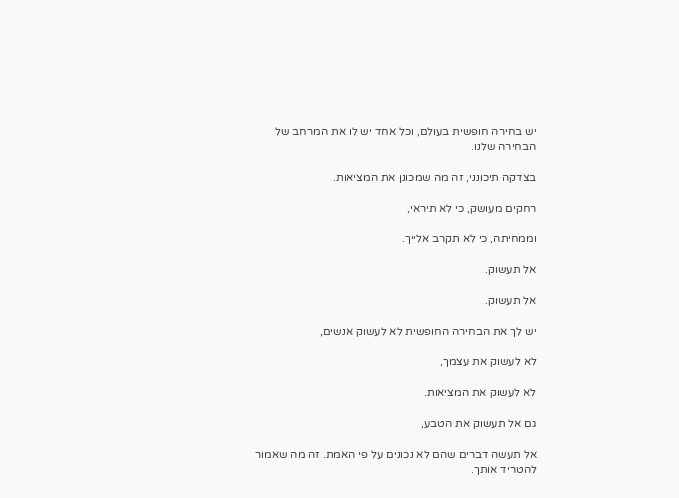יש בחירה חופשית בעולם, וכל אחד יש לו את המרחב של הבחירה שלנו.

בצדקה תיכונני, זה מה שמכונן את המציאות.

רחקים מעושק, כי לא תיראי,

וממחיתה, כי לא תקרב אלייך.

אל תעשוק.

אל תעשוק.

יש לך את הבחירה החופשית לא לעשוק אנשים,

לא לעשוק את עצמך,

לא לעשוק את המציאות.

גם אל תעשוק את הטבע,

אל תעשה דברים שהם לא נכונים על פי האמת. זה מה שאמור להטריד אותך.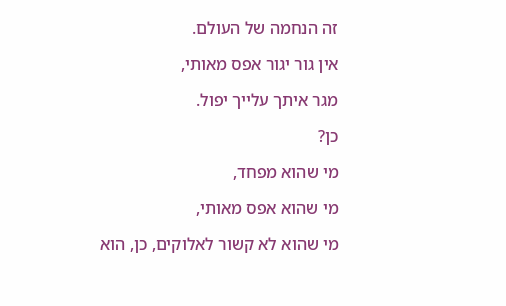זה הנחמה של העולם.

אין גור יגור אפס מאותי,

מגר איתך עלייך יפול.

כן?

מי שהוא מפחד,

מי שהוא אפס מאותי,

מי שהוא לא קשור לאלוקים, כן, הוא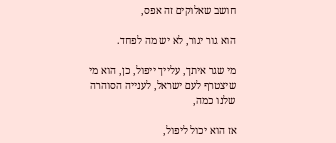חושב שאלוקים זה אפס,

הוא גור יגור, לא יש מה לפחד.

מי שגר איתך, עלייך ייפול, כן, הוא מי שיצטרף לעם ישראל, לענייה הסוהרה שלנו כמה,

אז הוא יכול ליפול,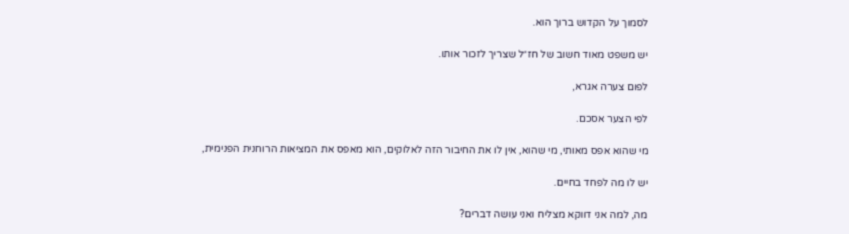לסמוך על הקדוש ברוך הוא.

יש משפט מאוד חשוב של חז״ל שצריך לזכור אותו.

לפום צערה אגרא,

לפי הצער אסכם.

מי שהוא אפס מאותי, מי שהוא, אין לו את החיבור הזה לאלוקים, הוא מאפס את המציאות הרוחנית הפנימית,

יש לו מה לפחד בחיים.

מה, למה אני דווקא מצליח ואני עושה דברים?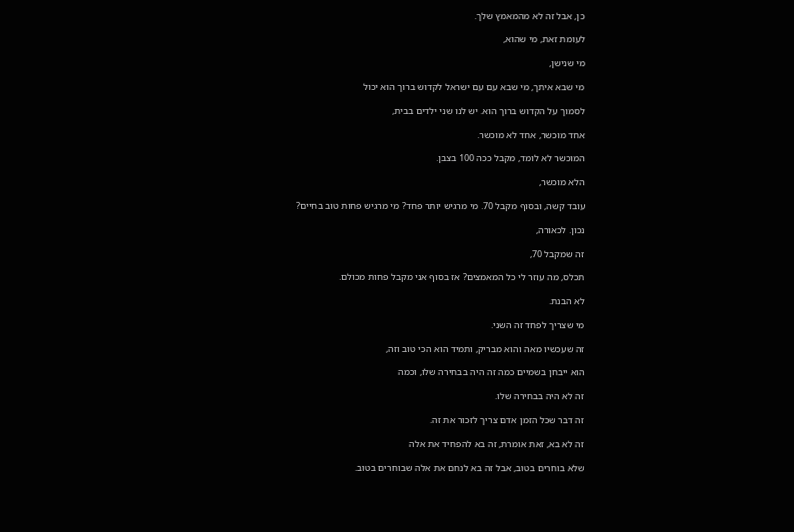כן, אבל זה לא מהמאמץ שלך.

לעומת זאת, מי שהוא,

מי שנישן,

מי שבא איתך, מי שבא עם עם ישראל לקדוש ברוך הוא יכול

לסמוך על הקדוש ברוך הוא. יש לנו שני ילדים בבית,

אחד מוכשר, אחד לא מוכשר.

המוכשר לא לומד, מקבל ככה 100 בצבן.

הלא מוכשר,

עובד קשה, ובסוף מקבל 70. מי מרגיש יותר פחד? מי מרגיש פחות טוב בחיים?

נכון. לכאורה,

זה שמקבל 70,

תכלס, מה עוזר לי כל המאמצים? אז בסוף אני מקבל פחות מכולם.

לא הבנת.

מי שצריך לפחד זה השני.

זה שעכשיו מאה והוא מבריק, ותמיד הוא הכי טוב וזה,

הוא ייבחן בשמיים כמה זה היה בבחירה שלו, וכמה

זה לא היה בבחירה שלו.

זה דבר שכל הזמן אדם צריך לזכור את זה.

זה לא בא, זאת אומרת, זה בא להפחיד את אלה

שלא בוחרים בטוב, אבל זה בא לנחם את אלה שבוחרים בטוב.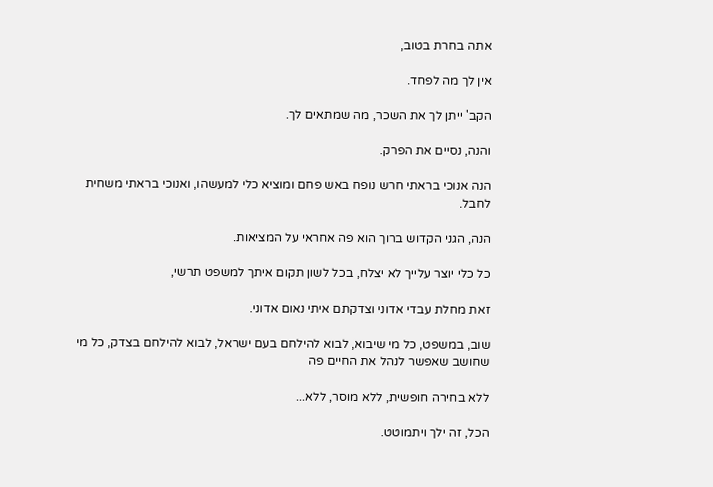אתה בחרת בטוב,

אין לך מה לפחד.

הקב' ייתן לך את השכר, מה שמתאים לך.

והנה, נסיים את הפרק.

הנה אנוכי בראתי חרש נופח באש פחם ומוציא כלי למעשהו, ואנוכי בראתי משחית לחבל.

הנה, הגני הקדוש ברוך הוא פה אחראי על המציאות.

כל כלי יוצר עלייך לא יצלח, בכל לשון תקום איתך למשפט תרשי,

זאת מחלת עבדי אדוני וצדקתם איתי נאום אדוני.

שוב, במשפט, כל מי שיבוא, לבוא להילחם בעם ישראל, לבוא להילחם בצדק, כל מי שחושב שאפשר לנהל את החיים פה

ללא בחירה חופשית, ללא מוסר, ללא...

הכל, זה ילך ויתמוטט.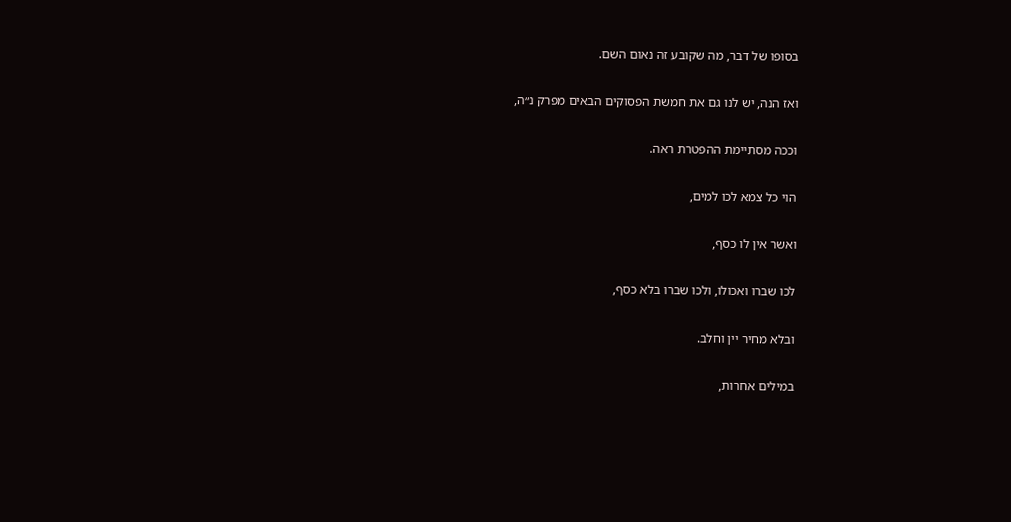בסופו של דבר, מה שקובע זה נאום השם.

ואז הנה, יש לנו גם את חמשת הפסוקים הבאים מפרק נ״ה,

וככה מסתיימת ההפטרת ראה.

הוי כל צמא לכו למים,

ואשר אין לו כסף,

לכו שברו ואכולו, ולכו שברו בלא כסף,

ובלא מחיר יין וחלב.

במילים אחרות,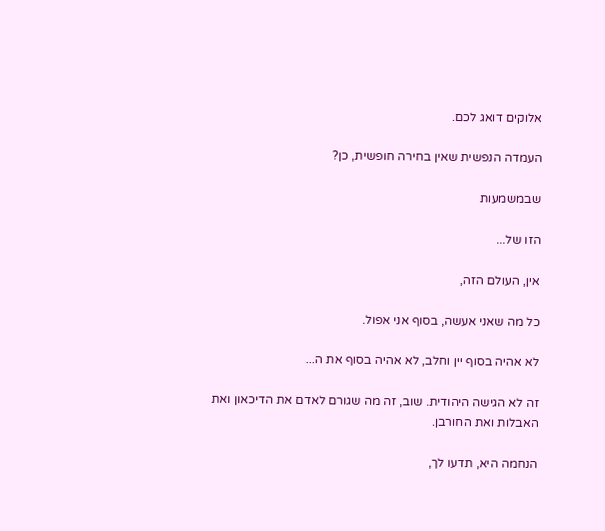אלוקים דואג לכם.

העמדה הנפשית שאין בחירה חופשית, כן?

שבמשמעות

הזו של...

אין, העולם הזה,

כל מה שאני אעשה, בסוף אני אפול.

לא אהיה בסוף יין וחלב, לא אהיה בסוף את ה...

זה לא הגישה היהודית. שוב, זה מה שגורם לאדם את הדיכאון ואת האבלות ואת החורבן.

הנחמה היא, תדעו לך,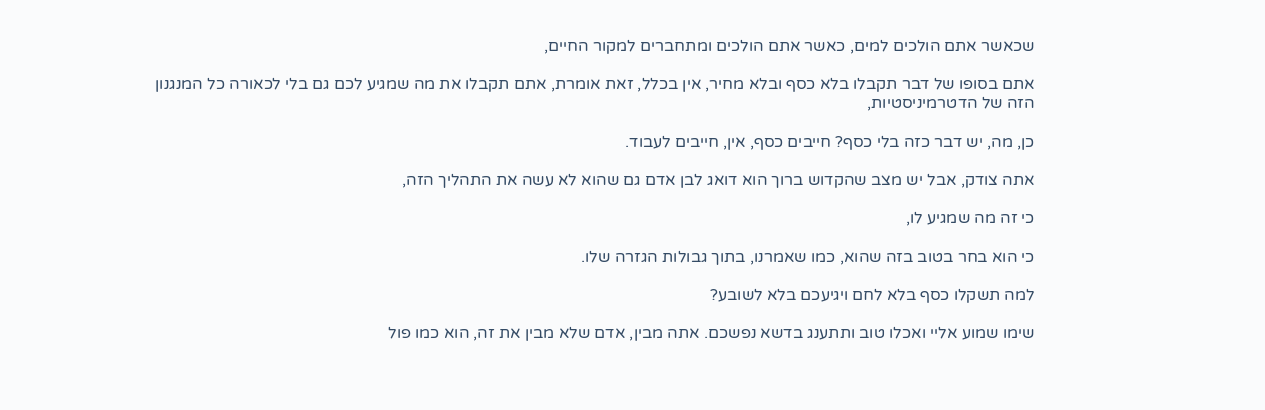שכאשר אתם הולכים למים, כאשר אתם הולכים ומתחברים למקור החיים,

אתם בסופו של דבר תקבלו בלא כסף ובלא מחיר, אין בכלל, זאת אומרת, אתם תקבלו את מה שמגיע לכם גם בלי לכאורה כל המנגנון הזה של הדטרמיניסטיות,

כן, מה, יש דבר כזה בלי כסף? חייבים כסף, אין, חייבים לעבוד.

אתה צודק, אבל יש מצב שהקדוש ברוך הוא דואג לבן אדם גם שהוא לא עשה את התהליך הזה,

כי זה מה שמגיע לו,

כי הוא בחר בטוב בזה שהוא, כמו שאמרנו, בתוך גבולות הגזרה שלו.

למה תשקלו כסף בלא לחם ויגיעכם בלא לשובע?

שימו שמוע אליי ואכלו טוב ותתענג בדשא נפשכם. אתה מבין, אדם שלא מבין את זה, הוא כמו פול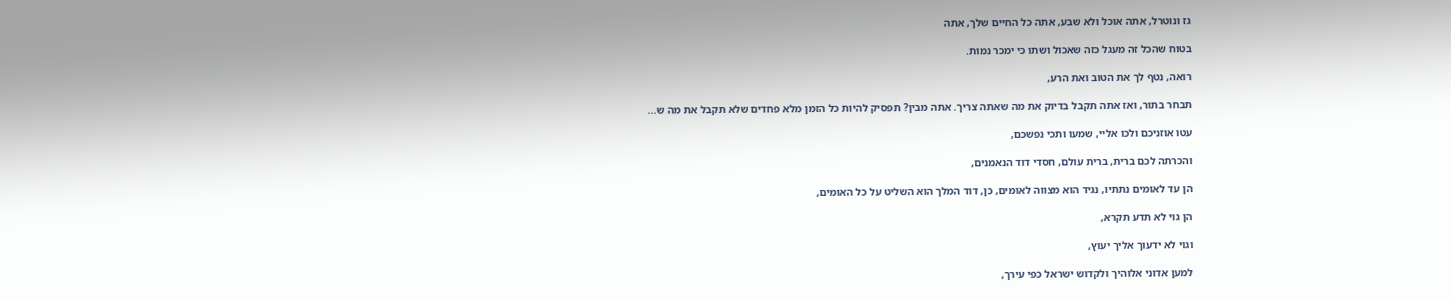גז ונוטרל, אתה אוכל ולא שבע, אתה כל החיים שלך, אתה

בטוח שהכל זה מעגל כזה שאכול ושתו כי ימכר נמות.

רואה, נטף לך את הטוב ואת הרע,

תבחר בתור, ואז אתה תקבל בדיוק את מה שאתה צריך. אתה מבין? תפסיק להיות כל הזמן מלא פחדים שלא תקבל את מה ש...

עטו אוזניכם ולכו אליי, שמעו ותכי נפשכם,

והכרתה לכם ברית, ברית עולם, חסדי דוד הנאמנים,

הן עד לאומים נתתיו, נגיד הוא מצווה לאומים, כן, דוד המלך הוא השליט על כל האומים,

הן גוי לא תדע תקרא,

וגוי לא ידעוך אליך יעוץ,

למען אדוני אלוהיך ולקדוש ישראל כפי עירך,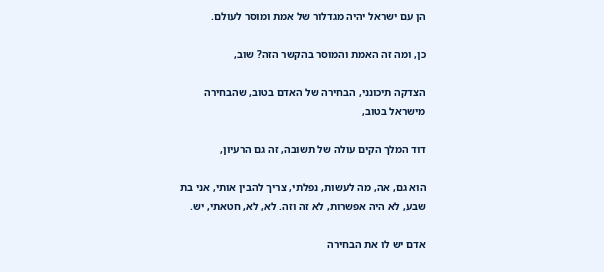הן עם ישראל יהיה מגדלור של אמת ומוסר לעולם.

כן, ומה זה האמת והמוסר בהקשר הזה? שוב,

הצדקה תיכונני, הבחירה של האדם בטוב, שהבחירה מישראל בטוב,

דוד המלך הקים עולה של תשובה, זה גם הרעיון,

הוא גם, אה, מה לעשות, נפלתי, צריך להבין אותי, אני בת שבע, לא היה אפשרות, לא זה וזה. לא, לא, חטאתי, יש.

אדם יש לו את הבחירה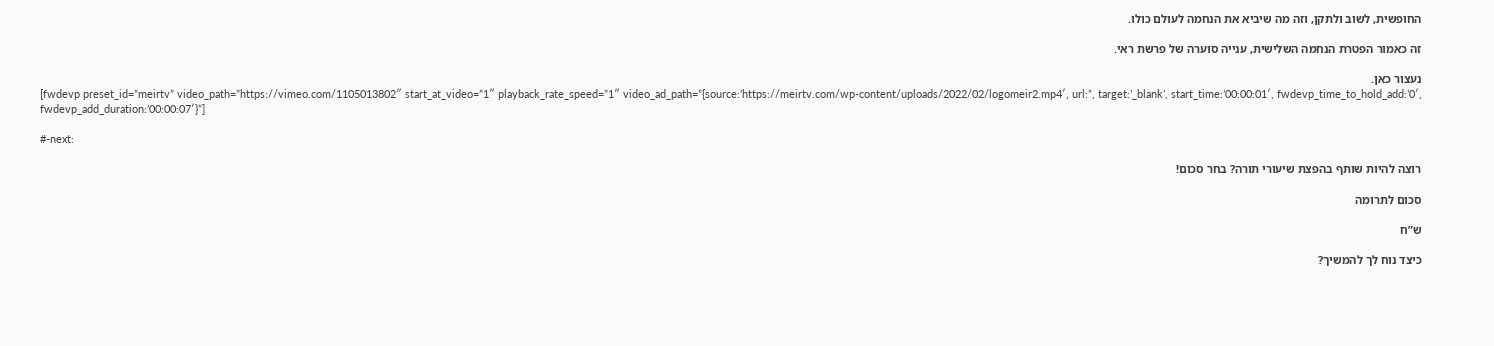החופשית, לשוב ולתקן, וזה מה שיביא את הנחמה לעולם כולו.

זה כאמור הפטרת הנחמה השלישית, ענייה סוערה של פרשת ראי.

נעצור כאן.
[fwdevp preset_id=”meirtv” video_path=”https://vimeo.com/1105013802″ start_at_video=”1″ playback_rate_speed=”1″ video_ad_path=”{source:’https://meirtv.com/wp-content/uploads/2022/02/logomeir2.mp4′, url:”, target:’_blank’, start_time:’00:00:01′, fwdevp_time_to_hold_add:’0′, fwdevp_add_duration:’00:00:07′}”]

#-next:

רוצה להיות שותף בהפצת שיעורי תורה? בחר סכום!

סכום לתרומה

ש”ח

כיצד נוח לך להמשיך?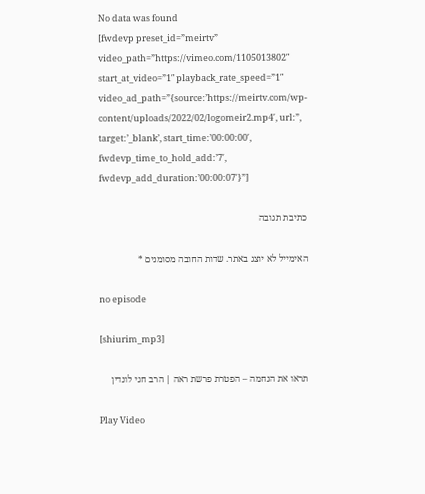No data was found
[fwdevp preset_id=”meirtv” video_path=”https://vimeo.com/1105013802″ start_at_video=”1″ playback_rate_speed=”1″ video_ad_path=”{source:’https://meirtv.com/wp-content/uploads/2022/02/logomeir2.mp4′, url:”, target:’_blank’, start_time:’00:00:00′, fwdevp_time_to_hold_add:’7′, fwdevp_add_duration:’00:00:07′}”]

כתיבת תגובה

האימייל לא יוצג באתר. שדות החובה מסומנים *

no episode

[shiurim_mp3]

תראו את הנחמה – הפטרת פרשת ראה | הרב חגי לונדין

Play Video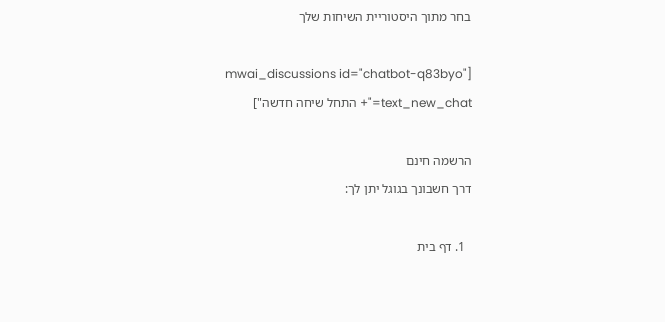בחר מתוך היסטוריית השיחות שלך

[mwai_discussions id="chatbot-q83byo" text_new_chat="+ התחל שיחה חדשה"]

הרשמה חינם
דרך חשבונך בגוגל יתן לך:

  1. דף בית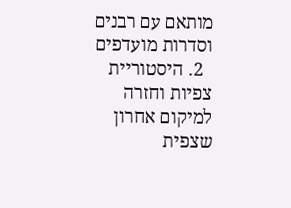מותאם עם רבנים וסדרות מועדפים
  2. היסטוריית צפיות וחזרה למיקום אחרון שצפית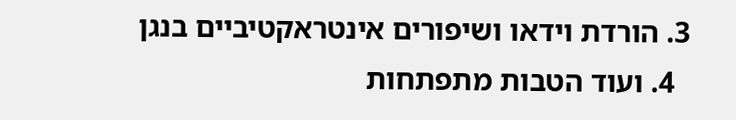3. הורדת וידאו ושיפורים אינטראקטיביים בנגן
  4. ועוד הטבות מתפתחות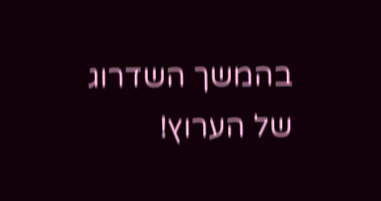בהמשך השדרוג של הערוץ!